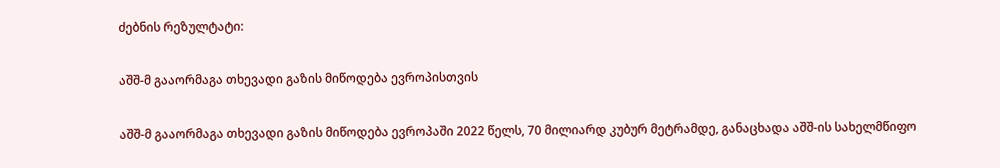ძებნის რეზულტატი:

აშშ-მ გააორმაგა თხევადი გაზის მიწოდება ევროპისთვის

აშშ-მ გააორმაგა თხევადი გაზის მიწოდება ევროპაში 2022 წელს, 70 მილიარდ კუბურ მეტრამდე, განაცხადა აშშ-ის სახელმწიფო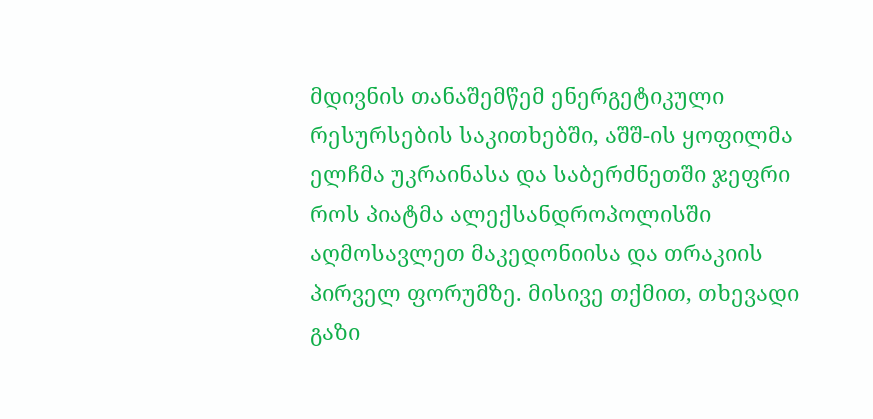მდივნის თანაშემწემ ენერგეტიკული რესურსების საკითხებში, აშშ-ის ყოფილმა ელჩმა უკრაინასა და საბერძნეთში ჯეფრი როს პიატმა ალექსანდროპოლისში აღმოსავლეთ მაკედონიისა და თრაკიის პირველ ფორუმზე. მისივე თქმით, თხევადი გაზი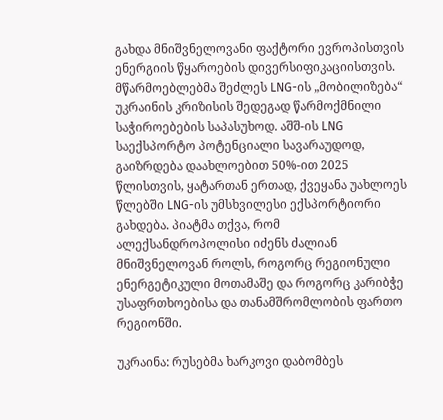გახდა მნიშვნელოვანი ფაქტორი ევროპისთვის ენერგიის წყაროების დივერსიფიკაციისთვის. მწარმოებლებმა შეძლეს LNG-ის „მობილიზება“ უკრაინის კრიზისის შედეგად წარმოქმნილი საჭიროებების საპასუხოდ. აშშ-ის LNG საექსპორტო პოტენციალი სავარაუდოდ, გაიზრდება დაახლოებით 50%-ით 2025 წლისთვის, ყატართან ერთად, ქვეყანა უახლოეს წლებში LNG-ის უმსხვილესი ექსპორტიორი გახდება. პიატმა თქვა, რომ ალექსანდროპოლისი იძენს ძალიან მნიშვნელოვან როლს, როგორც რეგიონული ენერგეტიკული მოთამაშე და როგორც კარიბჭე უსაფრთხოებისა და თანამშრომლობის ფართო რეგიონში.

უკრაინა: რუსებმა ხარკოვი დაბომბეს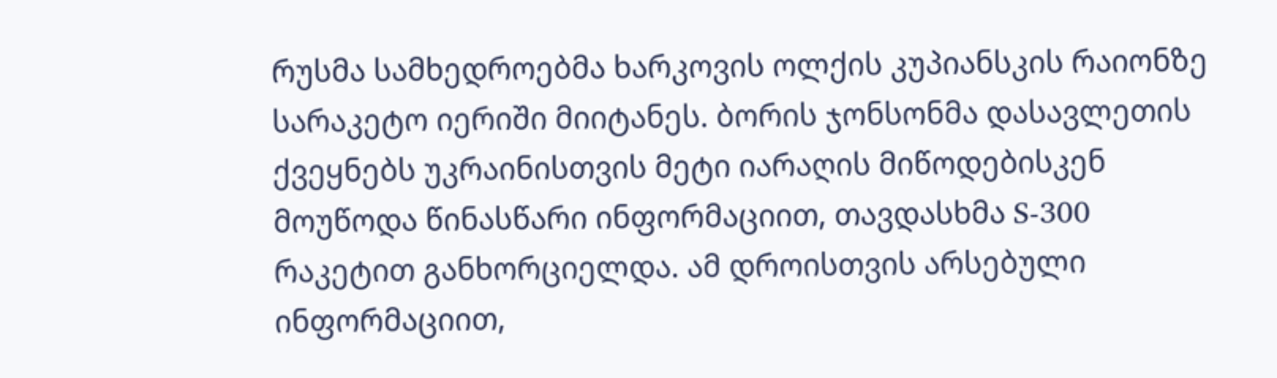რუსმა სამხედროებმა ხარკოვის ოლქის კუპიანსკის რაიონზე სარაკეტო იერიში მიიტანეს. ბორის ჯონსონმა დასავლეთის ქვეყნებს უკრაინისთვის მეტი იარაღის მიწოდებისკენ მოუწოდა წინასწარი ინფორმაციით, თავდასხმა S-300 რაკეტით განხორციელდა. ამ დროისთვის არსებული ინფორმაციით,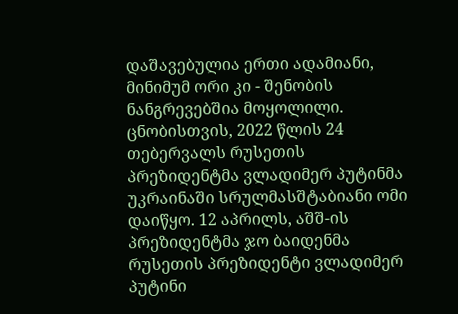დაშავებულია ერთი ადამიანი, მინიმუმ ორი კი - შენობის ნანგრევებშია მოყოლილი.  ცნობისთვის, 2022 წლის 24 თებერვალს რუსეთის პრეზიდენტმა ვლადიმერ პუტინმა უკრაინაში სრულმასშტაბიანი ომი დაიწყო. 12 აპრილს, აშშ-ის პრეზიდენტმა ჯო ბაიდენმა რუსეთის პრეზიდენტი ვლადიმერ პუტინი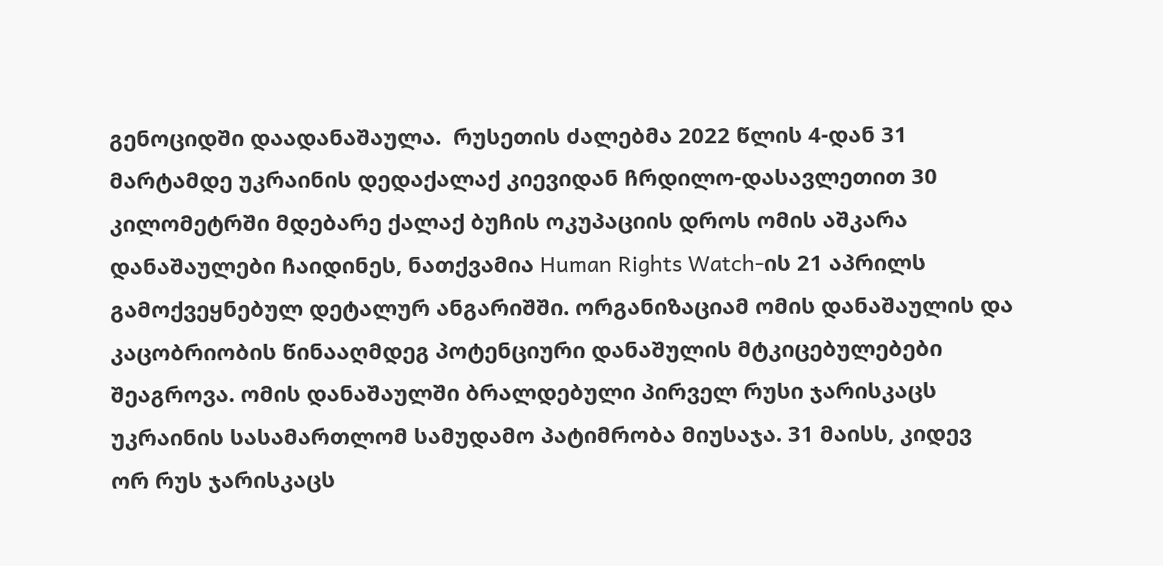გენოციდში დაადანაშაულა.  რუსეთის ძალებმა 2022 წლის 4-დან 31 მარტამდე უკრაინის დედაქალაქ კიევიდან ჩრდილო-დასავლეთით 30 კილომეტრში მდებარე ქალაქ ბუჩის ოკუპაციის დროს ომის აშკარა დანაშაულები ჩაიდინეს, ნათქვამია Human Rights Watch-ის 21 აპრილს გამოქვეყნებულ დეტალურ ანგარიშში. ორგანიზაციამ ომის დანაშაულის და კაცობრიობის წინააღმდეგ პოტენციური დანაშულის მტკიცებულებები შეაგროვა. ომის დანაშაულში ბრალდებული პირველ რუსი ჯარისკაცს უკრაინის სასამართლომ სამუდამო პატიმრობა მიუსაჯა. 31 მაისს, კიდევ ორ რუს ჯარისკაცს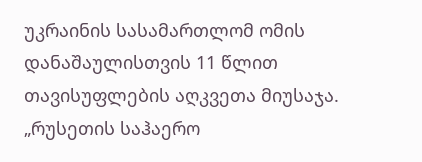უკრაინის სასამართლომ ომის დანაშაულისთვის 11 წლით თავისუფლების აღკვეთა მიუსაჯა. „რუსეთის საჰაერო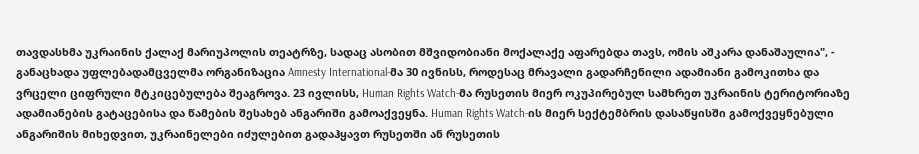თავდასხმა უკრაინის ქალაქ მარიუპოლის თეატრზე, სადაც ასობით მშვიდობიანი მოქალაქე აფარებდა თავს, ომის აშკარა დანაშაულია", - განაცხადა უფლებადამცველმა ორგანიზაცია Amnesty International-მა 30 ივნისს, როდესაც მრავალი გადარჩენილი ადამიანი გამოკითხა და ვრცელი ციფრული მტკიცებულება შეაგროვა. 23 ივლისს, Human Rights Watch-მა რუსეთის მიერ ოკუპირებულ სამხრეთ უკრაინის ტერიტორიაზე ადამიანების გატაცებისა და წამების შესახებ ანგარიში გამოაქვეყნა. Human Rights Watch-ის მიერ სექტემბრის დასაწყისში გამოქვეყნებული ანგარიშის მიხედვით, უკრაინელები იძულებით გადაჰყავთ რუსეთში ან რუსეთის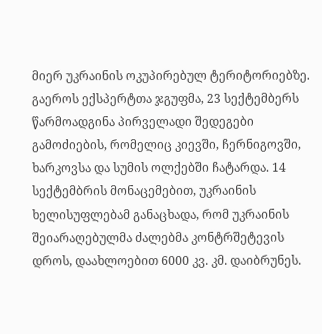მიერ უკრაინის ოკუპირებულ ტერიტორიებზე. გაეროს ექსპერტთა ჯგუფმა, 23 სექტემბერს წარმოადგინა პირველადი შედეგები გამოძიების, რომელიც კიევში, ჩერნიგოვში, ხარკოვსა და სუმის ოლქებში ჩატარდა. 14 სექტემბრის მონაცემებით, უკრაინის ხელისუფლებამ განაცხადა, რომ უკრაინის შეიარაღებულმა ძალებმა კონტრშეტევის დროს, დაახლოებით 6000 კვ. კმ. დაიბრუნეს.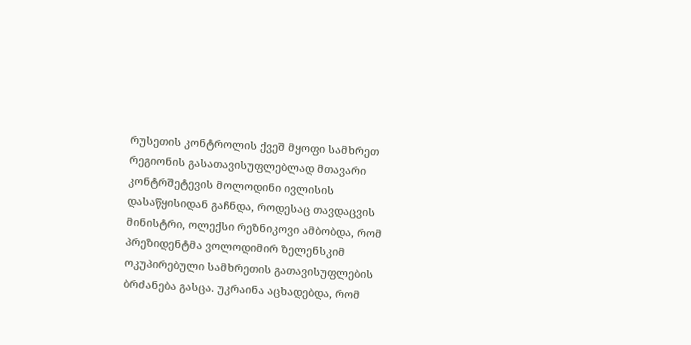რუსეთის კონტროლის ქვეშ მყოფი სამხრეთ რეგიონის გასათავისუფლებლად მთავარი კონტრშეტევის მოლოდინი ივლისის დასაწყისიდან გაჩნდა, როდესაც თავდაცვის მინისტრი, ოლექსი რეზნიკოვი ამბობდა, რომ პრეზიდენტმა ვოლოდიმირ ზელენსკიმ ოკუპირებული სამხრეთის გათავისუფლების ბრძანება გასცა. უკრაინა აცხადებდა, რომ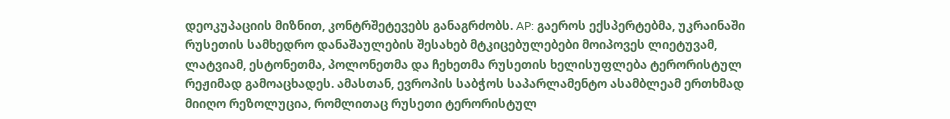დეოკუპაციის მიზნით, კონტრშეტევებს განაგრძობს. AP: გაეროს ექსპერტებმა, უკრაინაში რუსეთის სამხედრო დანაშაულების შესახებ მტკიცებულებები მოიპოვეს ლიეტუვამ, ლატვიამ, ესტონეთმა, პოლონეთმა და ჩეხეთმა რუსეთის ხელისუფლება ტერორისტულ რეჟიმად გამოაცხადეს. ამასთან, ევროპის საბჭოს საპარლამენტო ასამბლეამ ერთხმად მიიღო რეზოლუცია, რომლითაც რუსეთი ტერორისტულ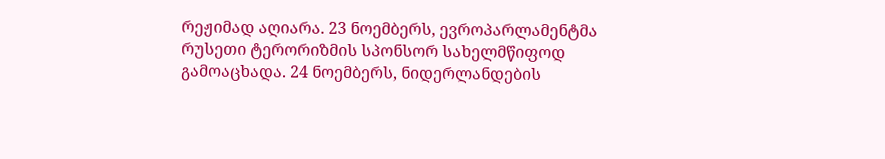რეჟიმად აღიარა. 23 ნოემბერს, ევროპარლამენტმა რუსეთი ტერორიზმის სპონსორ სახელმწიფოდ გამოაცხადა. 24 ნოემბერს, ნიდერლანდების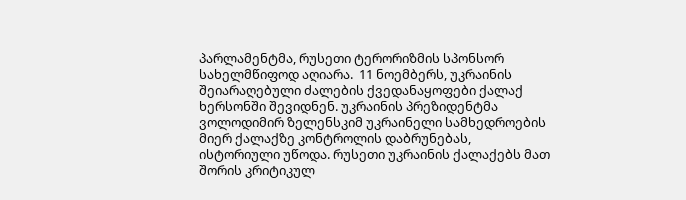პარლამენტმა, რუსეთი ტერორიზმის სპონსორ სახელმწიფოდ აღიარა.  11 ნოემბერს, უკრაინის შეიარაღებული ძალების ქვედანაყოფები ქალაქ ხერსონში შევიდნენ. უკრაინის პრეზიდენტმა ვოლოდიმირ ზელენსკიმ უკრაინელი სამხედროების მიერ ქალაქზე კონტროლის დაბრუნებას, ისტორიული უწოდა. რუსეთი უკრაინის ქალაქებს მათ შორის კრიტიკულ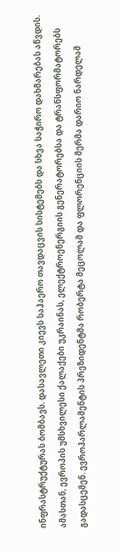ინფრასტრუქტურას ბომბავს. დასავლეთი კიევს საჰაერო თავდაცვის სისტემებს და სხვა საჭირო დახმარებას აწვდის. ამასთან, ევროპის უმსხვილესი ქალაქები უკრაინას, ელექტროენერგიის გენერატორებსა და ტრანსფორმატორებს გადასცემენ. ევროპარლამენტის პრეზიდენტმა რობერტა მეცოლამ და ფლორენციის მერმა დარიო ნარდელამ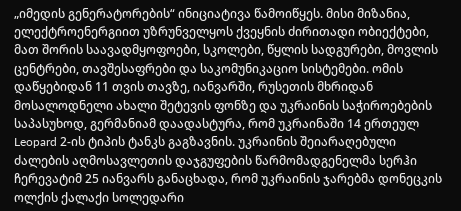„იმედის გენერატორების“ ინიციატივა წამოიწყეს. მისი მიზანია, ელექტროენერგიით უზრუნველყოს ქვეყნის ძირითადი ობიექტები, მათ შორის საავადმყოფოები, სკოლები, წყლის სადგურები, მოვლის ცენტრები, თავშესაფრები და საკომუნიკაციო სისტემები. ომის დაწყებიდან 11 თვის თავზე, იანვარში, რუსეთის მხრიდან მოსალოდნელი ახალი შეტევის ფონზე და უკრაინის საჭიროებების საპასუხოდ, გერმანიამ დაადასტურა, რომ უკრაინაში 14 ერთეულ Leopard 2-ის ტიპის ტანკს გაგზავნის. უკრაინის შეიარაღებული ძალების აღმოსავლეთის დაჯგუფების წარმომადგენელმა სერჰი ჩერევატიმ 25 იანვარს განაცხადა, რომ უკრაინის ჯარებმა დონეცკის ოლქის ქალაქი სოლედარი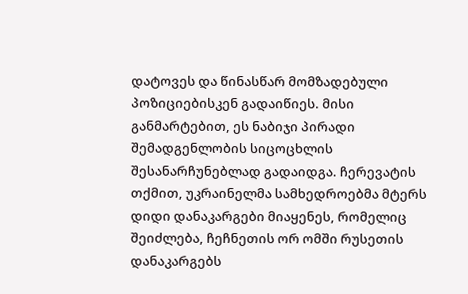დატოვეს და წინასწარ მომზადებული პოზიციებისკენ გადაიწიეს. მისი განმარტებით, ეს ნაბიჯი პირადი შემადგენლობის სიცოცხლის შესანარჩუნებლად გადაიდგა. ჩერევატის თქმით, უკრაინელმა სამხედროებმა მტერს დიდი დანაკარგები მიაყენეს, რომელიც შეიძლება, ჩეჩნეთის ორ ომში რუსეთის დანაკარგებს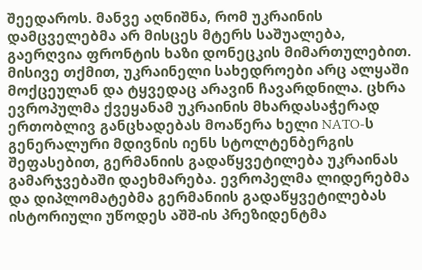შეედაროს. მანვე აღნიშნა, რომ უკრაინის დამცველებმა არ მისცეს მტერს საშუალება, გაერღვია ფრონტის ხაზი დონეცკის მიმართულებით. მისივე თქმით, უკრაინელი სახედროები არც ალყაში მოქცეულან და ტყვედაც არავინ ჩავარდნილა. ცხრა ევროპულმა ქვეყანამ უკრაინის მხარდასაჭერად ერთობლივ განცხადებას მოაწერა ხელი NATO-ს გენერალური მდივნის იენს სტოლტენბერგის შეფასებით, გერმანიის გადაწყვეტილება უკრაინას გამარჯვებაში დაეხმარება. ევროპელმა ლიდერებმა და დიპლომატებმა გერმანიის გადაწყვეტილებას ისტორიული უწოდეს აშშ-ის პრეზიდენტმა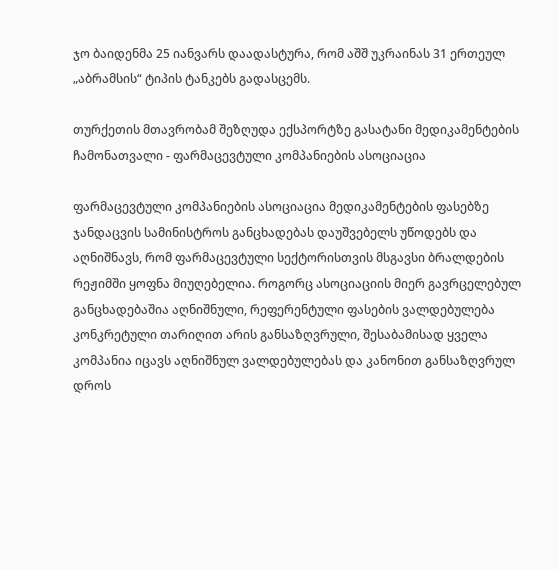ჯო ბაიდენმა 25 იანვარს დაადასტურა, რომ აშშ უკრაინას 31 ერთეულ „აბრამსის“ ტიპის ტანკებს გადასცემს.

თურქეთის მთავრობამ შეზღუდა ექსპორტზე გასატანი მედიკამენტების ჩამონათვალი - ფარმაცევტული კომპანიების ასოციაცია

ფარმაცევტული კომპანიების ასოციაცია მედიკამენტების ფასებზე ჯანდაცვის სამინისტროს განცხადებას დაუშვებელს უწოდებს და აღნიშნავს, რომ ფარმაცევტული სექტორისთვის მსგავსი ბრალდების რეჟიმში ყოფნა მიუღებელია. როგორც ასოციაციის მიერ გავრცელებულ განცხადებაშია აღნიშნული, რეფერენტული ფასების ვალდებულება კონკრეტული თარიღით არის განსაზღვრული, შესაბამისად ყველა კომპანია იცავს აღნიშნულ ვალდებულებას და კანონით განსაზღვრულ დროს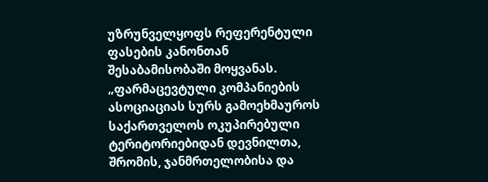უზრუნველყოფს რეფერენტული ფასების კანონთან შესაბამისობაში მოყვანას. „ფარმაცევტული კომპანიების ასოციაციას სურს გამოეხმაუროს საქართველოს ოკუპირებული ტერიტორიებიდან დევნილთა, შრომის, ჯანმრთელობისა და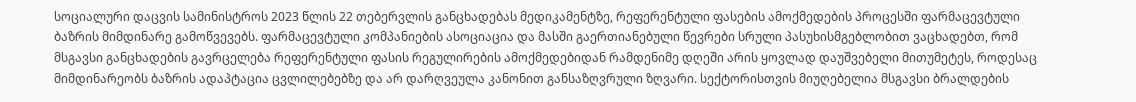სოციალური დაცვის სამინისტროს 2023 წლის 22 თებერვლის განცხადებას მედიკამენტზე, რეფერენტული ფასების ამოქმედების პროცესში ფარმაცევტული ბაზრის მიმდინარე გამოწვევებს. ფარმაცევტული კომპანიების ასოციაცია და მასში გაერთიანებული წევრები სრული პასუხისმგებლობით ვაცხადებთ, რომ მსგავსი განცხადების გავრცელება რეფერენტული ფასის რეგულირების ამოქმედებიდან რამდენიმე დღეში არის ყოვლად დაუშვებელი მითუმეტეს, როდესაც მიმდინარეობს ბაზრის ადაპტაცია ცვლილებებზე და არ დარღვეულა კანონით განსაზღვრული ზღვარი. სექტორისთვის მიუღებელია მსგავსი ბრალდების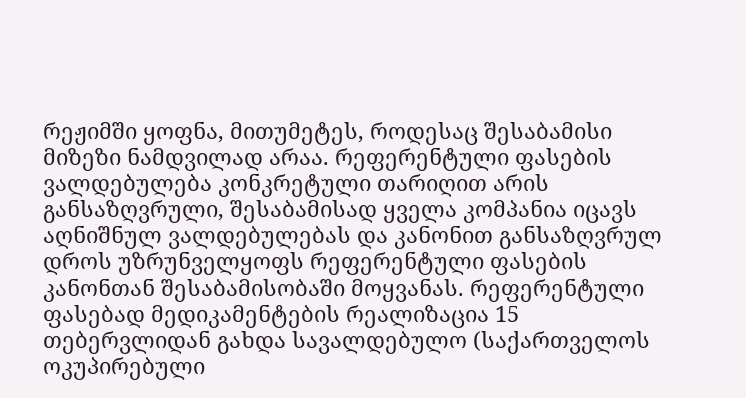რეჟიმში ყოფნა, მითუმეტეს, როდესაც შესაბამისი მიზეზი ნამდვილად არაა. რეფერენტული ფასების ვალდებულება კონკრეტული თარიღით არის განსაზღვრული, შესაბამისად ყველა კომპანია იცავს აღნიშნულ ვალდებულებას და კანონით განსაზღვრულ დროს უზრუნველყოფს რეფერენტული ფასების კანონთან შესაბამისობაში მოყვანას. რეფერენტული ფასებად მედიკამენტების რეალიზაცია 15 თებერვლიდან გახდა სავალდებულო (საქართველოს ოკუპირებული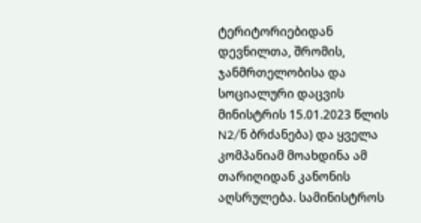ტერიტორიებიდან დევნილთა, შრომის, ჯანმრთელობისა და სოციალური დაცვის მინისტრის 15.01.2023 წლის N2/ნ ბრძანება) და ყველა კომპანიამ მოახდინა ამ თარიღიდან კანონის აღსრულება. სამინისტროს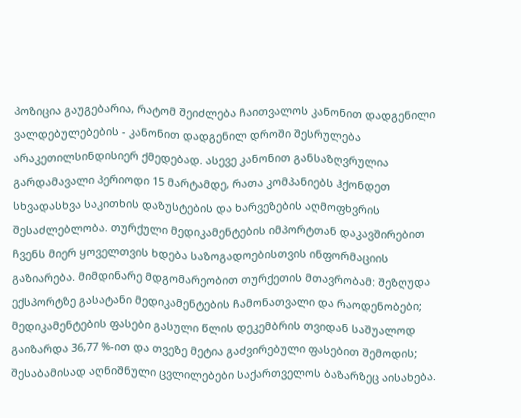პოზიცია გაუგებარია, რატომ შეიძლება ჩაითვალოს კანონით დადგენილი ვალდებულებების - კანონით დადგენილ დროში შესრულება არაკეთილსინდისიერ ქმედებად. ასევე კანონით განსაზღვრულია გარდამავალი პერიოდი 15 მარტამდე, რათა კომპანიებს ჰქონდეთ სხვადასხვა საკითხის დაზუსტების და ხარვეზების აღმოფხვრის შესაძლებლობა. თურქული მედიკამენტების იმპორტთან დაკავშირებით ჩვენს მიერ ყოველთვის ხდება საზოგადოებისთვის ინფორმაციის გაზიარება. მიმდინარე მდგომარეობით თურქეთის მთავრობამ: შეზღუდა ექსპორტზე გასატანი მედიკამენტების ჩამონათვალი და რაოდენობები; მედიკამენტების ფასები გასული წლის დეკემბრის თვიდან საშუალოდ გაიზარდა 36,77 %-ით და თვეზე მეტია გაძვირებული ფასებით შემოდის; შესაბამისად აღნიშნული ცვლილებები საქართველოს ბაზარზეც აისახება.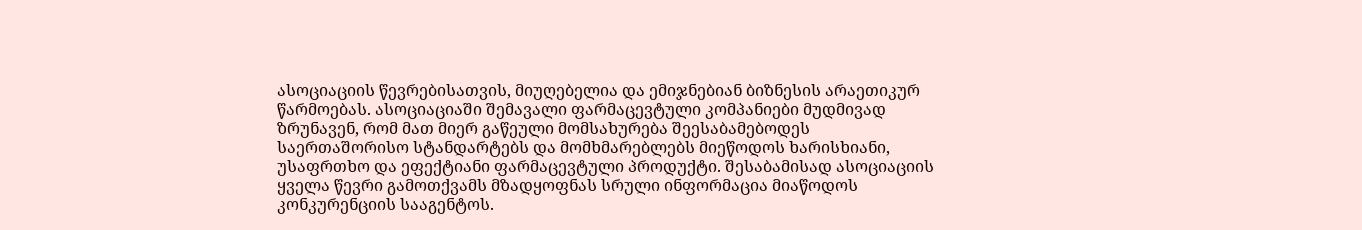ასოციაციის წევრებისათვის, მიუღებელია და ემიჯნებიან ბიზნესის არაეთიკურ წარმოებას. ასოციაციაში შემავალი ფარმაცევტული კომპანიები მუდმივად ზრუნავენ, რომ მათ მიერ გაწეული მომსახურება შეესაბამებოდეს საერთაშორისო სტანდარტებს და მომხმარებლებს მიეწოდოს ხარისხიანი, უსაფრთხო და ეფექტიანი ფარმაცევტული პროდუქტი. შესაბამისად ასოციაციის ყველა წევრი გამოთქვამს მზადყოფნას სრული ინფორმაცია მიაწოდოს კონკურენციის სააგენტოს.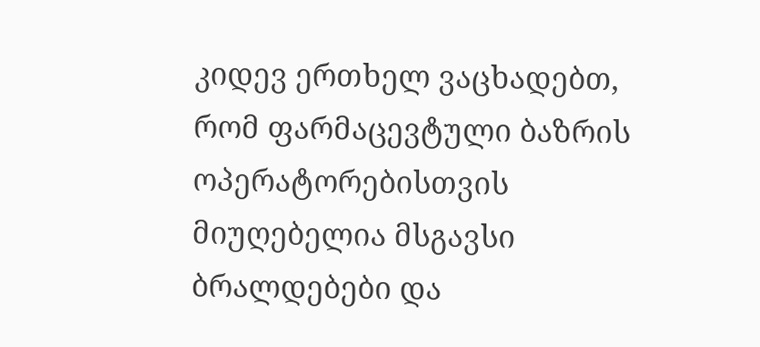კიდევ ერთხელ ვაცხადებთ, რომ ფარმაცევტული ბაზრის ოპერატორებისთვის მიუღებელია მსგავსი ბრალდებები და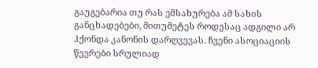გაუგებარია თუ რას ემსახურება ამ სახის განცხადებები, მითუმეტეს როდესაც ადგილი არ ჰქონდა კანონის დარღვევას. ჩვენი ასოციაციის წევრები სრულიად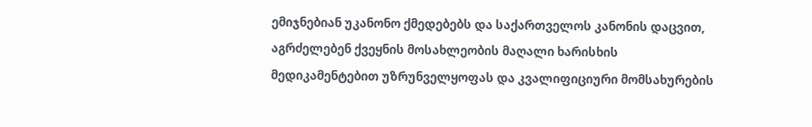ემიჯნებიან უკანონო ქმედებებს და საქართველოს კანონის დაცვით, აგრძელებენ ქვეყნის მოსახლეობის მაღალი ხარისხის მედიკამენტებით უზრუნველყოფას და კვალიფიციური მომსახურების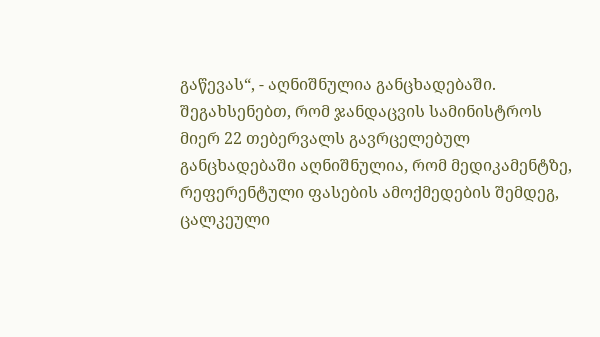გაწევას“, - აღნიშნულია განცხადებაში. შეგახსენებთ, რომ ჯანდაცვის სამინისტროს მიერ 22 თებერვალს გავრცელებულ განცხადებაში აღნიშნულია, რომ მედიკამენტზე, რეფერენტული ფასების ამოქმედების შემდეგ, ცალკეული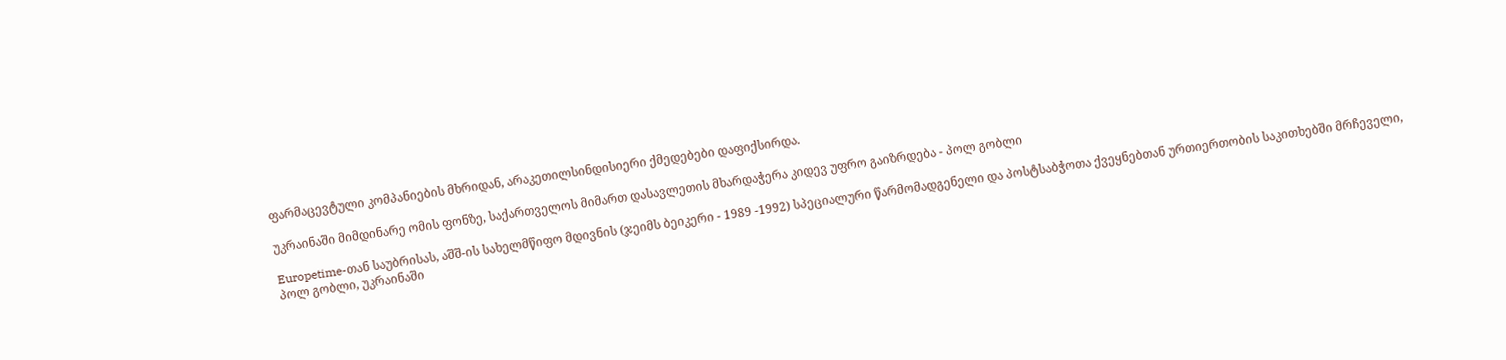ფარმაცევტული კომპანიების მხრიდან, არაკეთილსინდისიერი ქმედებები დაფიქსირდა.

უკრაინაში მიმდინარე ომის ფონზე, საქართველოს მიმართ დასავლეთის მხარდაჭერა კიდევ უფრო გაიზრდება - პოლ გობლი

Europetime-თან საუბრისას, აშშ-ის სახელმწიფო მდივნის (ჯეიმს ბეიკერი - 1989 -1992) სპეციალური წარმომადგენელი და პოსტსაბჭოთა ქვეყნებთან ურთიერთობის საკითხებში მრჩეველი, პოლ გობლი, უკრაინაში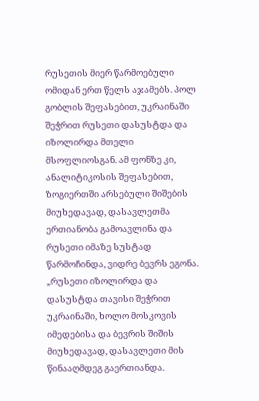რუსეთის მიერ წარმოებული ომიდან ერთ წელს აჯამებს. პოლ გობლის შეფასებით, უკრაინაში შეჭრით რუსეთი დასუსტდა და იზოლირდა მთელი მსოფლიოსგან. ამ ფონზე კი, ანალიტიკოსის შეფასებით, ზოგიერთში არსებული შიშების მიუხედავად, დასავლეთმა ერთიანობა გამოავლინა და რუსეთი იმაზე სუსტად წარმოჩინდა, ვიდრე ბევრს ეგონა. „რუსეთი იზოლირდა და დასუსტდა თავისი შეჭრით უკრაინაში, ხოლო მოსკოვის იმედებისა და ბევრის შიშის მიუხედავად, დასავლეთი მის წინააღმდეგ გაერთიანდა.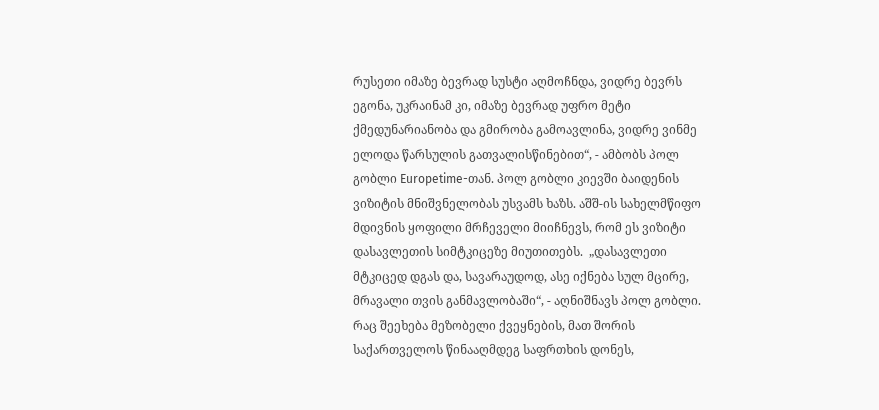რუსეთი იმაზე ბევრად სუსტი აღმოჩნდა, ვიდრე ბევრს ეგონა, უკრაინამ კი, იმაზე ბევრად უფრო მეტი ქმედუნარიანობა და გმირობა გამოავლინა, ვიდრე ვინმე ელოდა წარსულის გათვალისწინებით“, - ამბობს პოლ გობლი Europetime-თან. პოლ გობლი კიევში ბაიდენის ვიზიტის მნიშვნელობას უსვამს ხაზს. აშშ-ის სახელმწიფო მდივნის ყოფილი მრჩეველი მიიჩნევს, რომ ეს ვიზიტი დასავლეთის სიმტკიცეზე მიუთითებს.  „დასავლეთი მტკიცედ დგას და, სავარაუდოდ, ასე იქნება სულ მცირე, მრავალი თვის განმავლობაში“, - აღნიშნავს პოლ გობლი. რაც შეეხება მეზობელი ქვეყნების, მათ შორის საქართველოს წინააღმდეგ საფრთხის დონეს,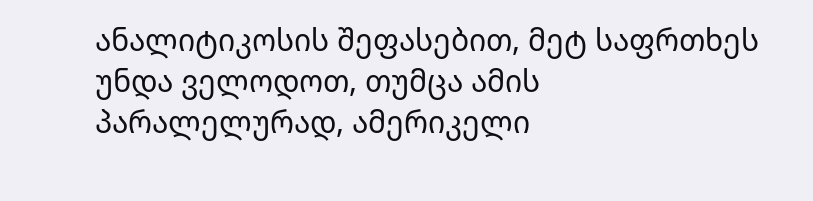ანალიტიკოსის შეფასებით, მეტ საფრთხეს უნდა ველოდოთ, თუმცა ამის პარალელურად, ამერიკელი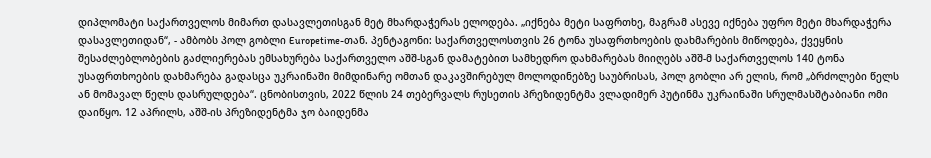დიპლომატი საქართველოს მიმართ დასავლეთისგან მეტ მხარდაჭერას ელოდება. „იქნება მეტი საფრთხე, მაგრამ ასევე იქნება უფრო მეტი მხარდაჭერა დასავლეთიდან“, - ამბობს პოლ გობლი Europetime-თან. პენტაგონი: საქართველოსთვის 26 ტონა უსაფრთხოების დახმარების მიწოდება, ქვეყნის შესაძლებლობების გაძლიერებას ემსახურება საქართველო აშშ-სგან დამატებით სამხედრო დახმარებას მიიღებს აშშ-მ საქართველოს 140 ტონა უსაფრთხოების დახმარება გადასცა უკრაინაში მიმდინარე ომთან დაკავშირებულ მოლოდინებზე საუბრისას, პოლ გობლი არ ელის, რომ „ბრძოლები წელს ან მომავალ წელს დასრულდება“. ცნობისთვის, 2022 წლის 24 თებერვალს რუსეთის პრეზიდენტმა ვლადიმერ პუტინმა უკრაინაში სრულმასშტაბიანი ომი დაიწყო. 12 აპრილს, აშშ-ის პრეზიდენტმა ჯო ბაიდენმა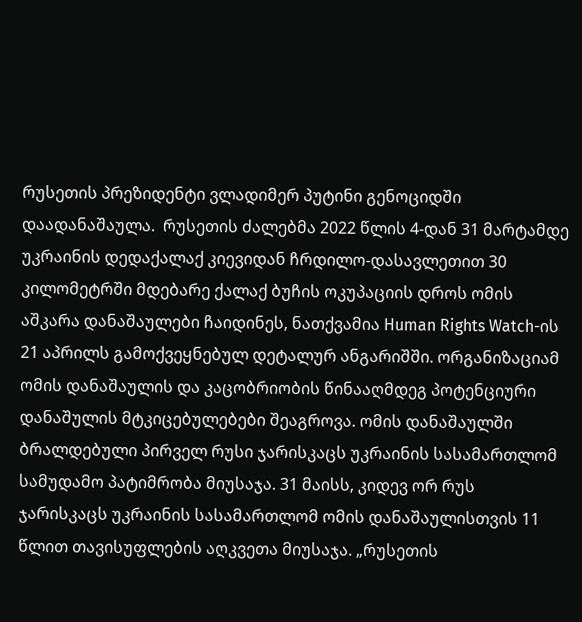რუსეთის პრეზიდენტი ვლადიმერ პუტინი გენოციდში დაადანაშაულა.  რუსეთის ძალებმა 2022 წლის 4-დან 31 მარტამდე უკრაინის დედაქალაქ კიევიდან ჩრდილო-დასავლეთით 30 კილომეტრში მდებარე ქალაქ ბუჩის ოკუპაციის დროს ომის აშკარა დანაშაულები ჩაიდინეს, ნათქვამია Human Rights Watch-ის 21 აპრილს გამოქვეყნებულ დეტალურ ანგარიშში. ორგანიზაციამ ომის დანაშაულის და კაცობრიობის წინააღმდეგ პოტენციური დანაშულის მტკიცებულებები შეაგროვა. ომის დანაშაულში ბრალდებული პირველ რუსი ჯარისკაცს უკრაინის სასამართლომ სამუდამო პატიმრობა მიუსაჯა. 31 მაისს, კიდევ ორ რუს ჯარისკაცს უკრაინის სასამართლომ ომის დანაშაულისთვის 11 წლით თავისუფლების აღკვეთა მიუსაჯა. „რუსეთის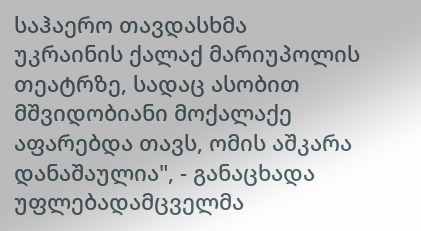საჰაერო თავდასხმა უკრაინის ქალაქ მარიუპოლის თეატრზე, სადაც ასობით მშვიდობიანი მოქალაქე აფარებდა თავს, ომის აშკარა დანაშაულია", - განაცხადა უფლებადამცველმა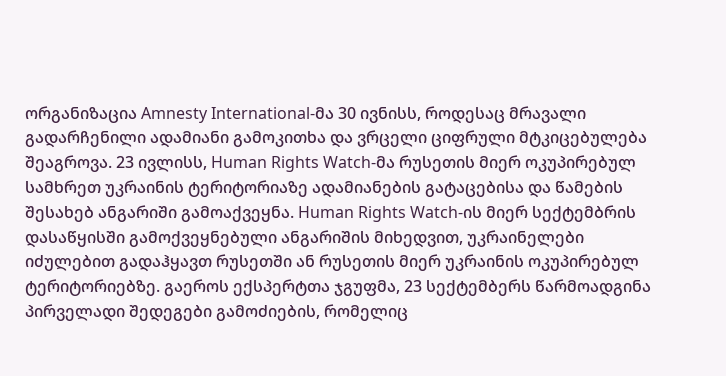ორგანიზაცია Amnesty International-მა 30 ივნისს, როდესაც მრავალი გადარჩენილი ადამიანი გამოკითხა და ვრცელი ციფრული მტკიცებულება შეაგროვა. 23 ივლისს, Human Rights Watch-მა რუსეთის მიერ ოკუპირებულ სამხრეთ უკრაინის ტერიტორიაზე ადამიანების გატაცებისა და წამების შესახებ ანგარიში გამოაქვეყნა. Human Rights Watch-ის მიერ სექტემბრის დასაწყისში გამოქვეყნებული ანგარიშის მიხედვით, უკრაინელები იძულებით გადაჰყავთ რუსეთში ან რუსეთის მიერ უკრაინის ოკუპირებულ ტერიტორიებზე. გაეროს ექსპერტთა ჯგუფმა, 23 სექტემბერს წარმოადგინა პირველადი შედეგები გამოძიების, რომელიც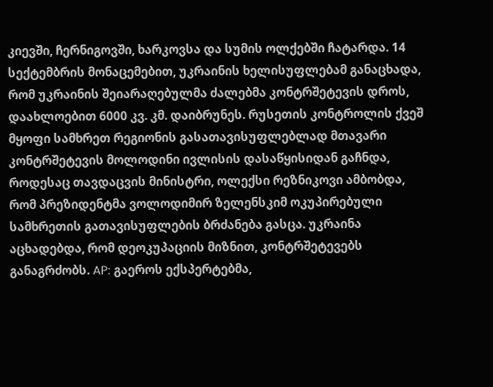კიევში, ჩერნიგოვში, ხარკოვსა და სუმის ოლქებში ჩატარდა. 14 სექტემბრის მონაცემებით, უკრაინის ხელისუფლებამ განაცხადა, რომ უკრაინის შეიარაღებულმა ძალებმა კონტრშეტევის დროს, დაახლოებით 6000 კვ. კმ. დაიბრუნეს. რუსეთის კონტროლის ქვეშ მყოფი სამხრეთ რეგიონის გასათავისუფლებლად მთავარი კონტრშეტევის მოლოდინი ივლისის დასაწყისიდან გაჩნდა, როდესაც თავდაცვის მინისტრი, ოლექსი რეზნიკოვი ამბობდა, რომ პრეზიდენტმა ვოლოდიმირ ზელენსკიმ ოკუპირებული სამხრეთის გათავისუფლების ბრძანება გასცა. უკრაინა აცხადებდა, რომ დეოკუპაციის მიზნით, კონტრშეტევებს განაგრძობს. AP: გაეროს ექსპერტებმა,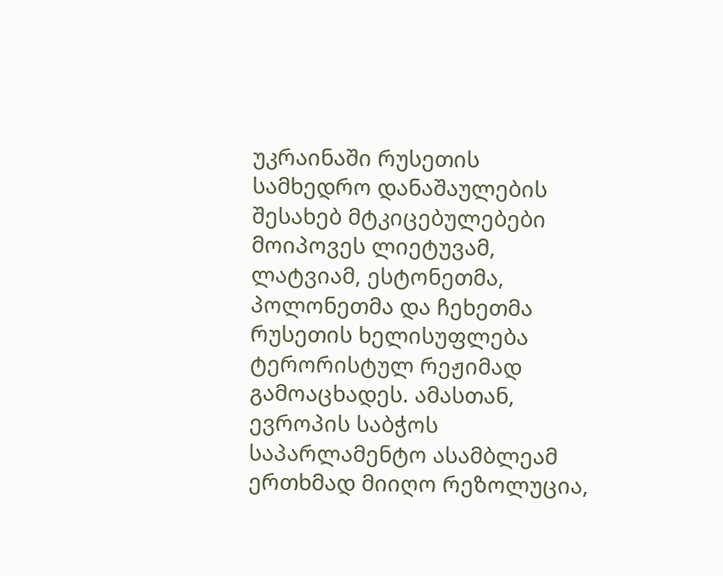უკრაინაში რუსეთის სამხედრო დანაშაულების შესახებ მტკიცებულებები მოიპოვეს ლიეტუვამ, ლატვიამ, ესტონეთმა, პოლონეთმა და ჩეხეთმა რუსეთის ხელისუფლება ტერორისტულ რეჟიმად გამოაცხადეს. ამასთან, ევროპის საბჭოს საპარლამენტო ასამბლეამ ერთხმად მიიღო რეზოლუცია,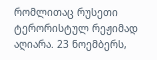რომლითაც რუსეთი ტერორისტულ რეჟიმად აღიარა. 23 ნოემბერს,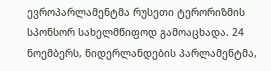ევროპარლამენტმა რუსეთი ტერორიზმის სპონსორ სახელმწიფოდ გამოაცხადა. 24 ნოემბერს, ნიდერლანდების პარლამენტმა,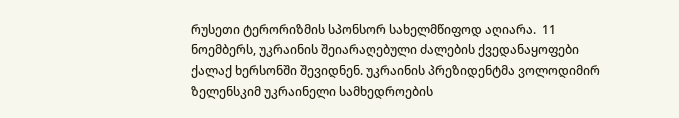რუსეთი ტერორიზმის სპონსორ სახელმწიფოდ აღიარა.  11 ნოემბერს, უკრაინის შეიარაღებული ძალების ქვედანაყოფები ქალაქ ხერსონში შევიდნენ. უკრაინის პრეზიდენტმა ვოლოდიმირ ზელენსკიმ უკრაინელი სამხედროების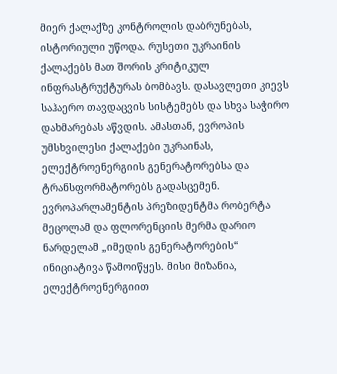მიერ ქალაქზე კონტროლის დაბრუნებას, ისტორიული უწოდა. რუსეთი უკრაინის ქალაქებს მათ შორის კრიტიკულ ინფრასტრუქტურას ბომბავს. დასავლეთი კიევს საჰაერო თავდაცვის სისტემებს და სხვა საჭირო დახმარებას აწვდის. ამასთან, ევროპის უმსხვილესი ქალაქები უკრაინას, ელექტროენერგიის გენერატორებსა და ტრანსფორმატორებს გადასცემენ. ევროპარლამენტის პრეზიდენტმა რობერტა მეცოლამ და ფლორენციის მერმა დარიო ნარდელამ „იმედის გენერატორების“ ინიციატივა წამოიწყეს. მისი მიზანია, ელექტროენერგიით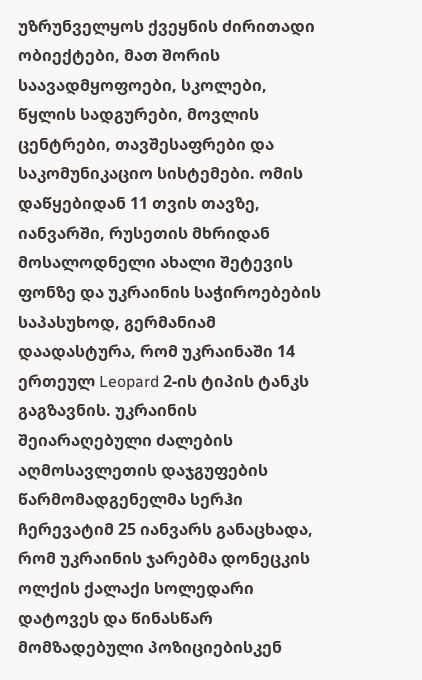უზრუნველყოს ქვეყნის ძირითადი ობიექტები, მათ შორის საავადმყოფოები, სკოლები, წყლის სადგურები, მოვლის ცენტრები, თავშესაფრები და საკომუნიკაციო სისტემები. ომის დაწყებიდან 11 თვის თავზე, იანვარში, რუსეთის მხრიდან მოსალოდნელი ახალი შეტევის ფონზე და უკრაინის საჭიროებების საპასუხოდ, გერმანიამ დაადასტურა, რომ უკრაინაში 14 ერთეულ Leopard 2-ის ტიპის ტანკს გაგზავნის. უკრაინის შეიარაღებული ძალების აღმოსავლეთის დაჯგუფების წარმომადგენელმა სერჰი ჩერევატიმ 25 იანვარს განაცხადა, რომ უკრაინის ჯარებმა დონეცკის ოლქის ქალაქი სოლედარი დატოვეს და წინასწარ მომზადებული პოზიციებისკენ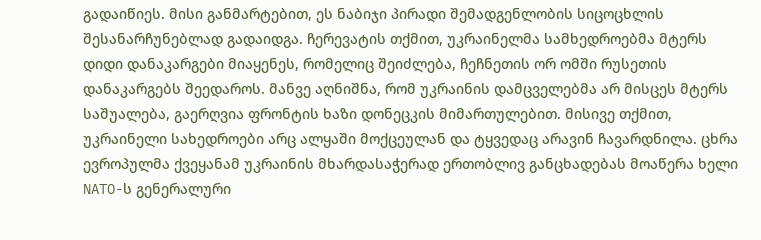გადაიწიეს. მისი განმარტებით, ეს ნაბიჯი პირადი შემადგენლობის სიცოცხლის შესანარჩუნებლად გადაიდგა. ჩერევატის თქმით, უკრაინელმა სამხედროებმა მტერს დიდი დანაკარგები მიაყენეს, რომელიც შეიძლება, ჩეჩნეთის ორ ომში რუსეთის დანაკარგებს შეედაროს. მანვე აღნიშნა, რომ უკრაინის დამცველებმა არ მისცეს მტერს საშუალება, გაერღვია ფრონტის ხაზი დონეცკის მიმართულებით. მისივე თქმით, უკრაინელი სახედროები არც ალყაში მოქცეულან და ტყვედაც არავინ ჩავარდნილა. ცხრა ევროპულმა ქვეყანამ უკრაინის მხარდასაჭერად ერთობლივ განცხადებას მოაწერა ხელი NATO-ს გენერალური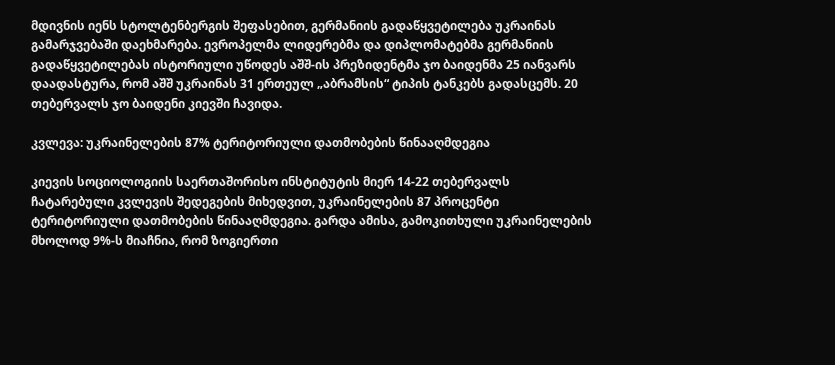მდივნის იენს სტოლტენბერგის შეფასებით, გერმანიის გადაწყვეტილება უკრაინას გამარჯვებაში დაეხმარება. ევროპელმა ლიდერებმა და დიპლომატებმა გერმანიის გადაწყვეტილებას ისტორიული უწოდეს აშშ-ის პრეზიდენტმა ჯო ბაიდენმა 25 იანვარს დაადასტურა, რომ აშშ უკრაინას 31 ერთეულ „აბრამსის“ ტიპის ტანკებს გადასცემს. 20 თებერვალს ჯო ბაიდენი კიევში ჩავიდა.

კვლევა: უკრაინელების 87% ტერიტორიული დათმობების წინააღმდეგია

კიევის სოციოლოგიის საერთაშორისო ინსტიტუტის მიერ 14-22 თებერვალს ჩატარებული კვლევის შედეგების მიხედვით, უკრაინელების 87 პროცენტი ტერიტორიული დათმობების წინააღმდეგია. გარდა ამისა, გამოკითხული უკრაინელების მხოლოდ 9%-ს მიაჩნია, რომ ზოგიერთი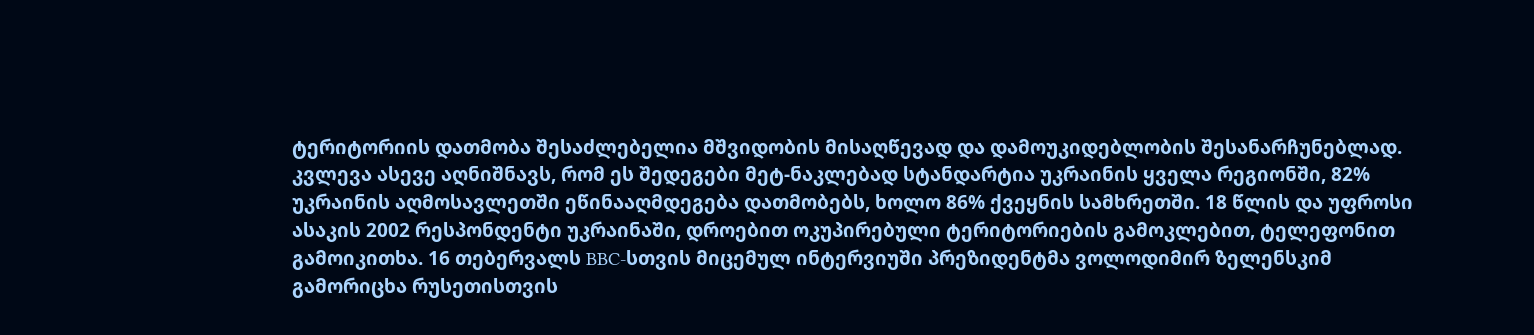ტერიტორიის დათმობა შესაძლებელია მშვიდობის მისაღწევად და დამოუკიდებლობის შესანარჩუნებლად. კვლევა ასევე აღნიშნავს, რომ ეს შედეგები მეტ-ნაკლებად სტანდარტია უკრაინის ყველა რეგიონში, 82% უკრაინის აღმოსავლეთში ეწინააღმდეგება დათმობებს, ხოლო 86% ქვეყნის სამხრეთში. 18 წლის და უფროსი ასაკის 2002 რესპონდენტი უკრაინაში, დროებით ოკუპირებული ტერიტორიების გამოკლებით, ტელეფონით გამოიკითხა. 16 თებერვალს BBC-სთვის მიცემულ ინტერვიუში პრეზიდენტმა ვოლოდიმირ ზელენსკიმ გამორიცხა რუსეთისთვის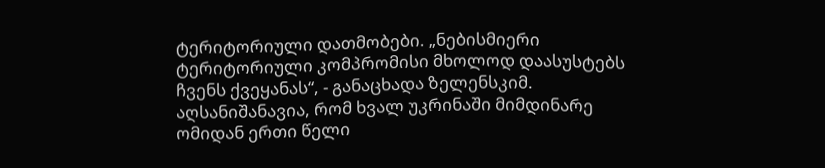ტერიტორიული დათმობები. „ნებისმიერი ტერიტორიული კომპრომისი მხოლოდ დაასუსტებს ჩვენს ქვეყანას“, - განაცხადა ზელენსკიმ. აღსანიშანავია, რომ ხვალ უკრინაში მიმდინარე ომიდან ერთი წელი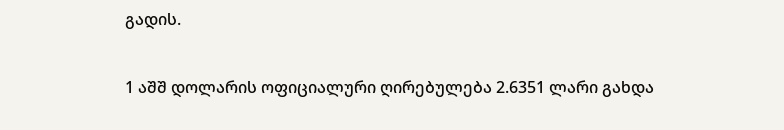გადის.

1 აშშ დოლარის ოფიციალური ღირებულება 2.6351 ლარი გახდა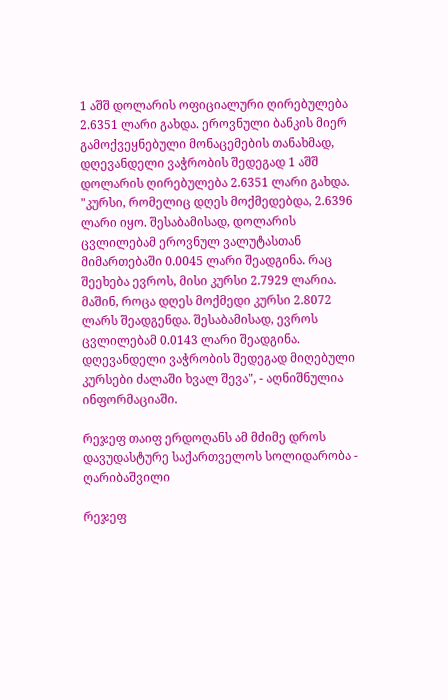1 აშშ დოლარის ოფიციალური ღირებულება 2.6351 ლარი გახდა. ეროვნული ბანკის მიერ გამოქვეყნებული მონაცემების თანახმად, დღევანდელი ვაჭრობის შედეგად 1 აშშ დოლარის ღირებულება 2.6351 ლარი გახდა. "კურსი, რომელიც დღეს მოქმედებდა, 2.6396 ლარი იყო. შესაბამისად, დოლარის ცვლილებამ ეროვნულ ვალუტასთან მიმართებაში 0.0045 ლარი შეადგინა. რაც შეეხება ევროს, მისი კურსი 2.7929 ლარია. მაშინ, როცა დღეს მოქმედი კურსი 2.8072 ლარს შეადგენდა. შესაბამისად, ევროს ცვლილებამ 0.0143 ლარი შეადგინა. დღევანდელი ვაჭრობის შედეგად მიღებული კურსები ძალაში ხვალ შევა", - აღნიშნულია ინფორმაციაში.

რეჯეფ თაიფ ერდოღანს ამ მძიმე დროს დავუდასტურე საქართველოს სოლიდარობა - ღარიბაშვილი

რეჯეფ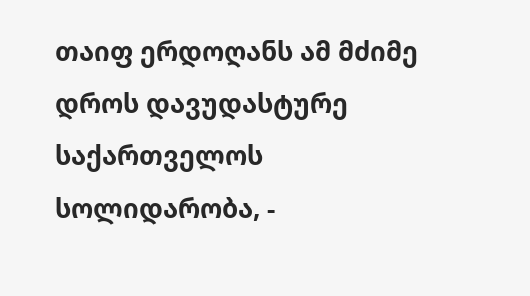თაიფ ერდოღანს ამ მძიმე დროს დავუდასტურე საქართველოს სოლიდარობა, -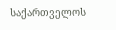საქართველოს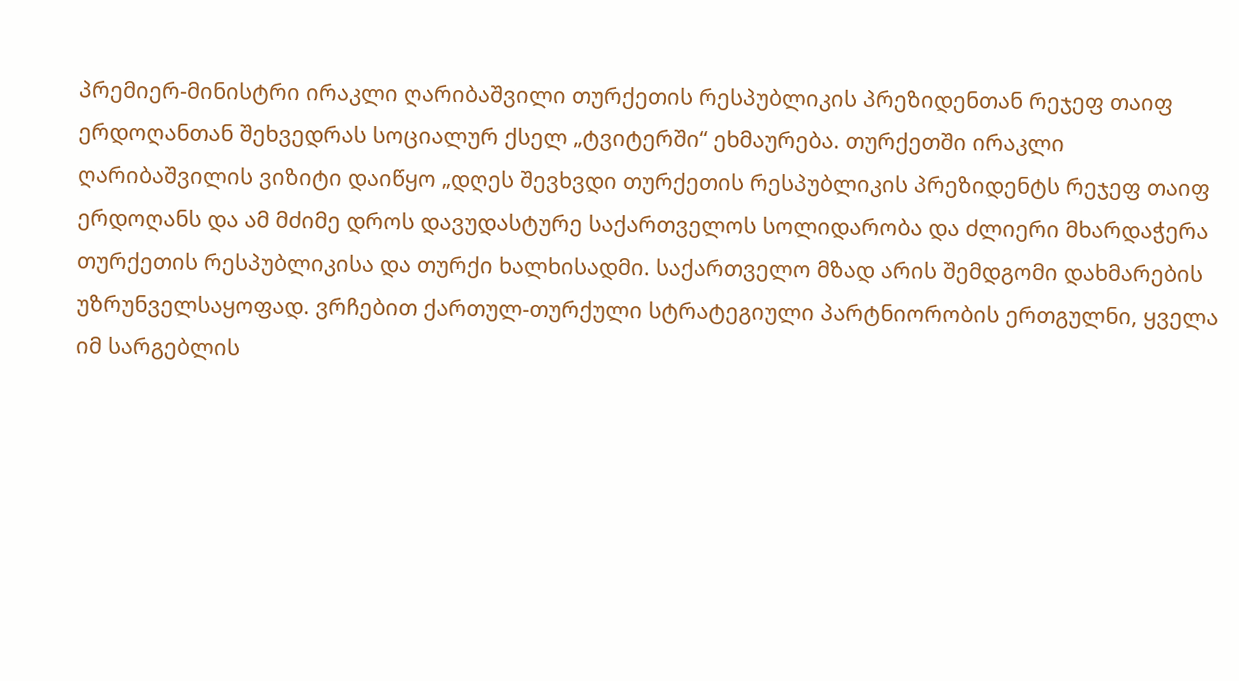პრემიერ-მინისტრი ირაკლი ღარიბაშვილი თურქეთის რესპუბლიკის პრეზიდენთან რეჯეფ თაიფ ერდოღანთან შეხვედრას სოციალურ ქსელ „ტვიტერში“ ეხმაურება. თურქეთში ირაკლი ღარიბაშვილის ვიზიტი დაიწყო „დღეს შევხვდი თურქეთის რესპუბლიკის პრეზიდენტს რეჯეფ თაიფ ერდოღანს და ამ მძიმე დროს დავუდასტურე საქართველოს სოლიდარობა და ძლიერი მხარდაჭერა თურქეთის რესპუბლიკისა და თურქი ხალხისადმი. საქართველო მზად არის შემდგომი დახმარების უზრუნველსაყოფად. ვრჩებით ქართულ-თურქული სტრატეგიული პარტნიორობის ერთგულნი, ყველა იმ სარგებლის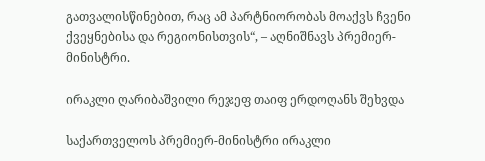გათვალისწინებით, რაც ამ პარტნიორობას მოაქვს ჩვენი ქვეყნებისა და რეგიონისთვის“, – აღნიშნავს პრემიერ-მინისტრი.

ირაკლი ღარიბაშვილი რეჯეფ თაიფ ერდოღანს შეხვდა

საქართველოს პრემიერ-მინისტრი ირაკლი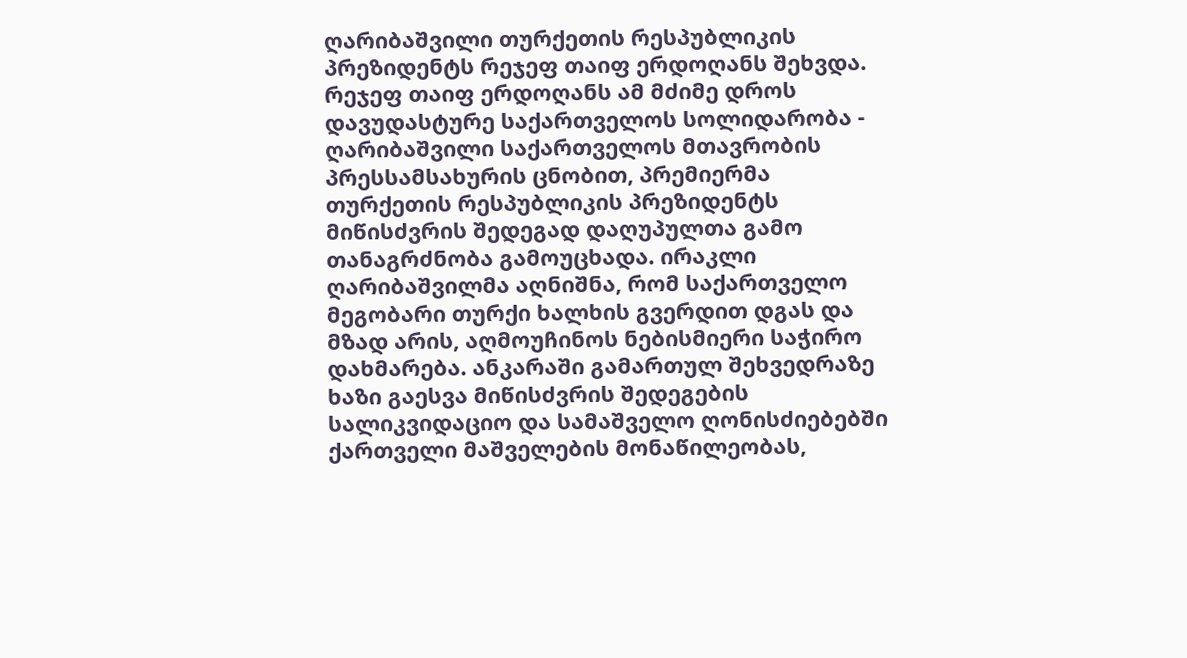ღარიბაშვილი თურქეთის რესპუბლიკის პრეზიდენტს რეჯეფ თაიფ ერდოღანს შეხვდა. რეჯეფ თაიფ ერდოღანს ამ მძიმე დროს დავუდასტურე საქართველოს სოლიდარობა - ღარიბაშვილი საქართველოს მთავრობის პრესსამსახურის ცნობით, პრემიერმა თურქეთის რესპუბლიკის პრეზიდენტს მიწისძვრის შედეგად დაღუპულთა გამო თანაგრძნობა გამოუცხადა. ირაკლი ღარიბაშვილმა აღნიშნა, რომ საქართველო მეგობარი თურქი ხალხის გვერდით დგას და მზად არის, აღმოუჩინოს ნებისმიერი საჭირო დახმარება. ანკარაში გამართულ შეხვედრაზე ხაზი გაესვა მიწისძვრის შედეგების სალიკვიდაციო და სამაშველო ღონისძიებებში ქართველი მაშველების მონაწილეობას,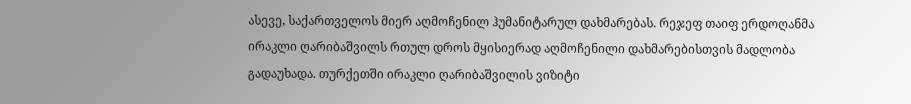ასევე, საქართველოს მიერ აღმოჩენილ ჰუმანიტარულ დახმარებას. რეჯეფ თაიფ ერდოღანმა ირაკლი ღარიბაშვილს რთულ დროს მყისიერად აღმოჩენილი დახმარებისთვის მადლობა გადაუხადა. თურქეთში ირაკლი ღარიბაშვილის ვიზიტი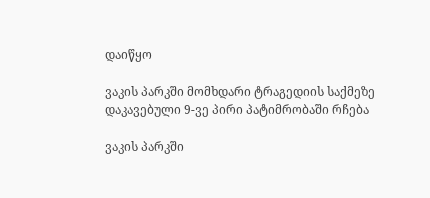დაიწყო

ვაკის პარკში მომხდარი ტრაგედიის საქმეზე დაკავებული 9-ვე პირი პატიმრობაში რჩება

ვაკის პარკში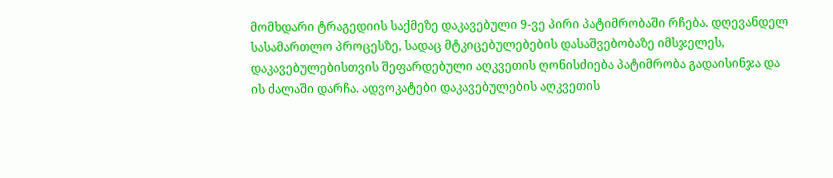მომხდარი ტრაგედიის საქმეზე დაკავებული 9-ვე პირი პატიმრობაში რჩება. დღევანდელ სასამართლო პროცესზე, სადაც მტკიცებულებების დასაშვებობაზე იმსჯელეს, დაკავებულებისთვის შეფარდებული აღკვეთის ღონისძიება პატიმრობა გადაისინჯა და ის ძალაში დარჩა. ადვოკატები დაკავებულების აღკვეთის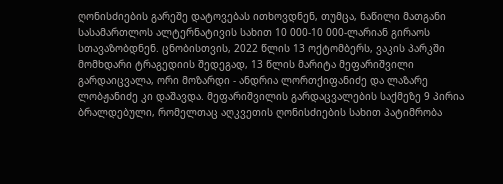ღონისძიების გარეშე დატოვებას ითხოვდნენ, თუმცა, ნაწილი მათგანი სასამართლოს ალტერნატივის სახით 10 000-10 000-ლარიან გირაოს სთავაზობდნენ. ცნობისთვის, 2022 წლის 13 ოქტომბერს, ვაკის პარკში მომხდარი ტრაგედიის შედეგად, 13 წლის მარიტა მეფარიშვილი გარდაიცვალა, ორი მოზარდი - ანდრია ლორთქიფანიძე და ლაზარე ლობჟანიძე კი დაშავდა. მეფარიშვილის გარდაცვალების საქმეზე 9 პირია ბრალდებული, რომელთაც აღკვეთის ღონისძიების სახით პატიმრობა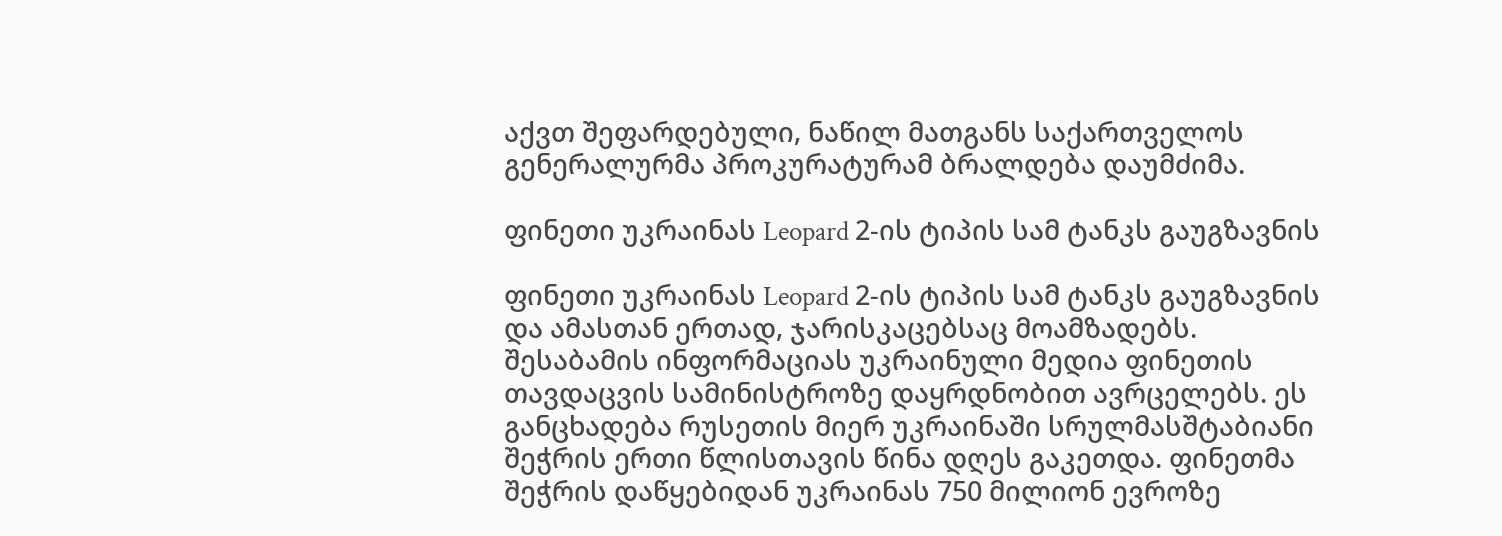აქვთ შეფარდებული, ნაწილ მათგანს საქართველოს გენერალურმა პროკურატურამ ბრალდება დაუმძიმა.

ფინეთი უკრაინას Leopard 2-ის ტიპის სამ ტანკს გაუგზავნის

ფინეთი უკრაინას Leopard 2-ის ტიპის სამ ტანკს გაუგზავნის და ამასთან ერთად, ჯარისკაცებსაც მოამზადებს. შესაბამის ინფორმაციას უკრაინული მედია ფინეთის თავდაცვის სამინისტროზე დაყრდნობით ავრცელებს. ეს განცხადება რუსეთის მიერ უკრაინაში სრულმასშტაბიანი შეჭრის ერთი წლისთავის წინა დღეს გაკეთდა. ფინეთმა შეჭრის დაწყებიდან უკრაინას 750 მილიონ ევროზე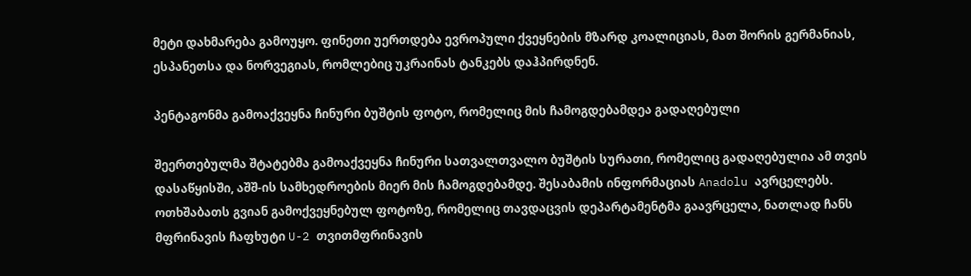მეტი დახმარება გამოუყო. ფინეთი უერთდება ევროპული ქვეყნების მზარდ კოალიციას, მათ შორის გერმანიას, ესპანეთსა და ნორვეგიას, რომლებიც უკრაინას ტანკებს დაჰპირდნენ.

პენტაგონმა გამოაქვეყნა ჩინური ბუშტის ფოტო, რომელიც მის ჩამოგდებამდეა გადაღებული

შეერთებულმა შტატებმა გამოაქვეყნა ჩინური სათვალთვალო ბუშტის სურათი, რომელიც გადაღებულია ამ თვის დასაწყისში, აშშ-ის სამხედროების მიერ მის ჩამოგდებამდე. შესაბამის ინფორმაციას Anadolu ავრცელებს. ოთხშაბათს გვიან გამოქვეყნებულ ფოტოზე, რომელიც თავდაცვის დეპარტამენტმა გაავრცელა, ნათლად ჩანს მფრინავის ჩაფხუტი U-2 თვითმფრინავის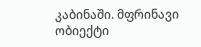კაბინაში. მფრინავი ობიექტი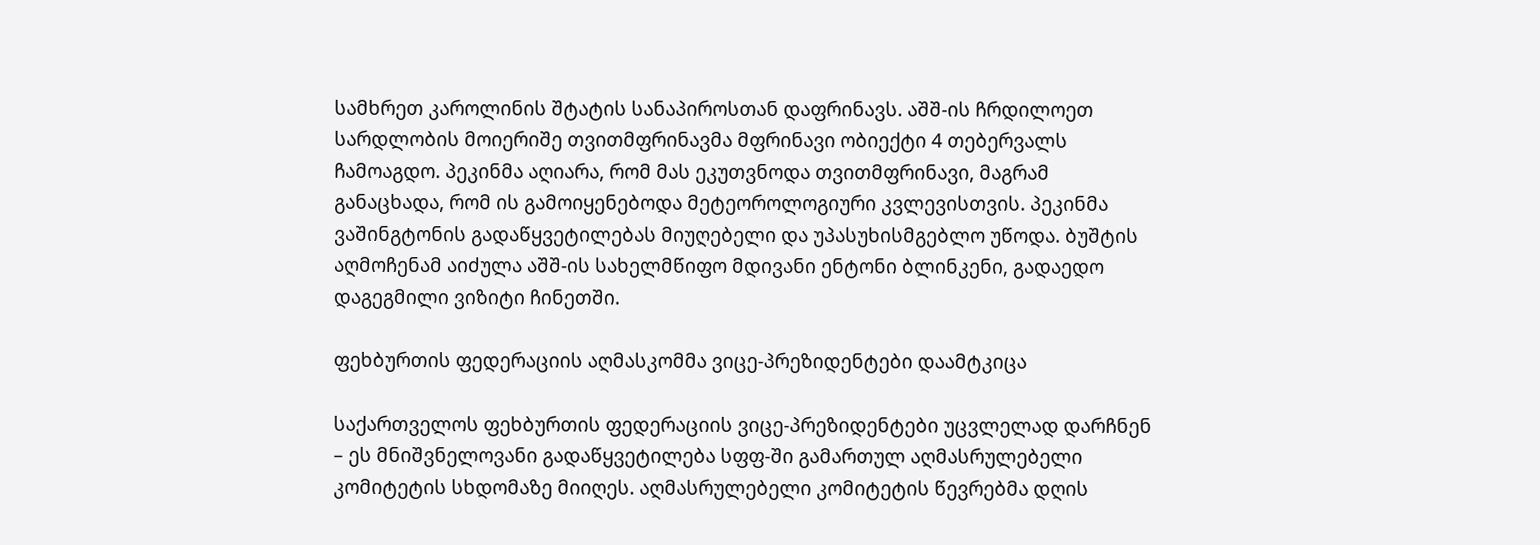სამხრეთ კაროლინის შტატის სანაპიროსთან დაფრინავს. აშშ-ის ჩრდილოეთ სარდლობის მოიერიშე თვითმფრინავმა მფრინავი ობიექტი 4 თებერვალს ჩამოაგდო. პეკინმა აღიარა, რომ მას ეკუთვნოდა თვითმფრინავი, მაგრამ განაცხადა, რომ ის გამოიყენებოდა მეტეოროლოგიური კვლევისთვის. პეკინმა ვაშინგტონის გადაწყვეტილებას მიუღებელი და უპასუხისმგებლო უწოდა. ბუშტის აღმოჩენამ აიძულა აშშ-ის სახელმწიფო მდივანი ენტონი ბლინკენი, გადაედო დაგეგმილი ვიზიტი ჩინეთში.

ფეხბურთის ფედერაციის აღმასკომმა ვიცე-პრეზიდენტები დაამტკიცა

საქართველოს ფეხბურთის ფედერაციის ვიცე-პრეზიდენტები უცვლელად დარჩნენ – ეს მნიშვნელოვანი გადაწყვეტილება სფფ-ში გამართულ აღმასრულებელი კომიტეტის სხდომაზე მიიღეს. აღმასრულებელი კომიტეტის წევრებმა დღის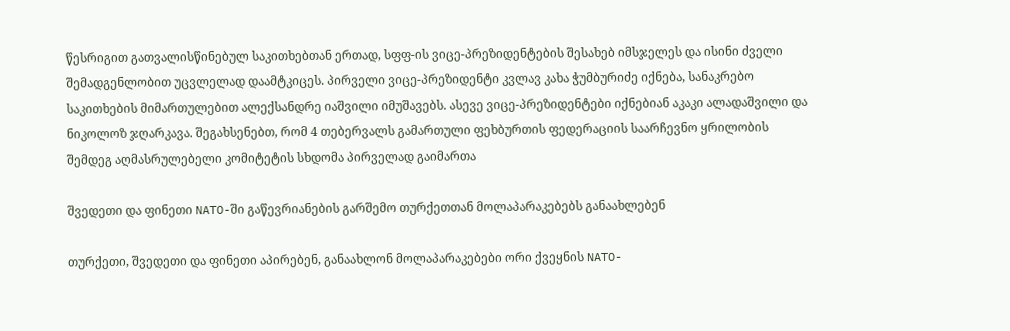წესრიგით გათვალისწინებულ საკითხებთან ერთად, სფფ-ის ვიცე-პრეზიდენტების შესახებ იმსჯელეს და ისინი ძველი შემადგენლობით უცვლელად დაამტკიცეს. პირველი ვიცე-პრეზიდენტი კვლავ კახა ჭუმბურიძე იქნება, სანაკრებო საკითხების მიმართულებით ალექსანდრე იაშვილი იმუშავებს. ასევე ვიცე-პრეზიდენტები იქნებიან აკაკი ალადაშვილი და ნიკოლოზ ჯღარკავა. შეგახსენებთ, რომ 4 თებერვალს გამართული ფეხბურთის ფედერაციის საარჩევნო ყრილობის შემდეგ აღმასრულებელი კომიტეტის სხდომა პირველად გაიმართა

შვედეთი და ფინეთი NATO-ში გაწევრიანების გარშემო თურქეთთან მოლაპარაკებებს განაახლებენ

თურქეთი, შვედეთი და ფინეთი აპირებენ, განაახლონ მოლაპარაკებები ორი ქვეყნის NATO-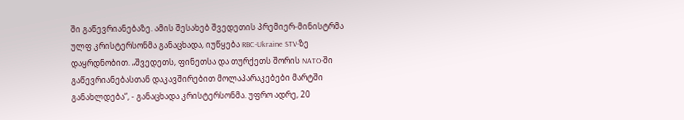ში გაწევრიანებაზე. ამის შესახებ შვედეთის პრემიერ-მინისტრმა ულფ კრისტერსონმა განაცხადა, იუწყება RBC-Ukraine STV-ზე დაყრდნობით. „შვედეთს, ფინეთსა და თურქეთს შორის NATO-ში გაწევრიანებასთან დაკავშირებით მოლაპარაკებები მარტში განახლდება“, - განაცხადა კრისტერსონმა. უფრო ადრე, 20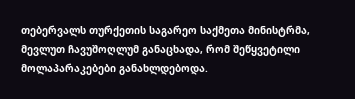თებერვალს თურქეთის საგარეო საქმეთა მინისტრმა, მევლუთ ჩავუშოღლუმ განაცხადა, რომ შეწყვეტილი მოლაპარაკებები განახლდებოდა.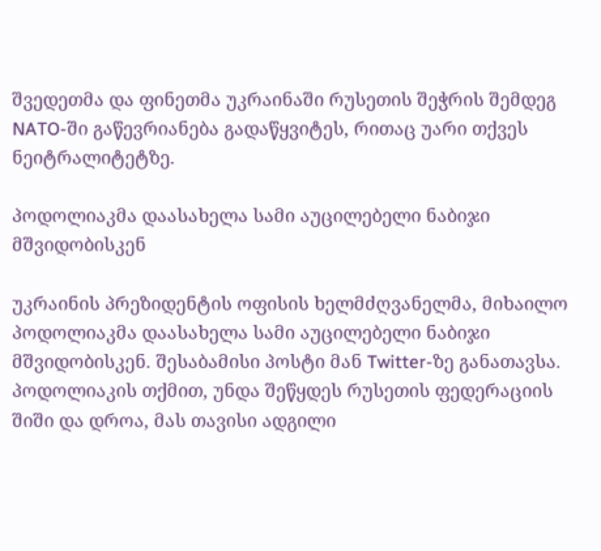შვედეთმა და ფინეთმა უკრაინაში რუსეთის შეჭრის შემდეგ NATO-ში გაწევრიანება გადაწყვიტეს, რითაც უარი თქვეს ნეიტრალიტეტზე.

პოდოლიაკმა დაასახელა სამი აუცილებელი ნაბიჯი მშვიდობისკენ

უკრაინის პრეზიდენტის ოფისის ხელმძღვანელმა, მიხაილო პოდოლიაკმა დაასახელა სამი აუცილებელი ნაბიჯი მშვიდობისკენ. შესაბამისი პოსტი მან Twitter-ზე განათავსა. პოდოლიაკის თქმით, უნდა შეწყდეს რუსეთის ფედერაციის შიში და დროა, მას თავისი ადგილი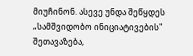მიუჩინონ. ასევე უნდა შეწყდეს „სამშვიდობო ინიციატივების" შეთავაზება,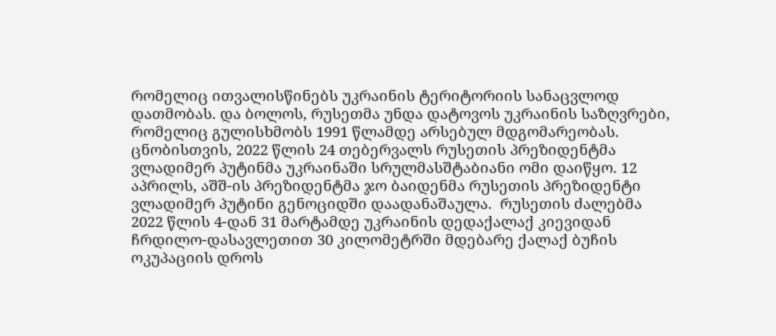რომელიც ითვალისწინებს უკრაინის ტერიტორიის სანაცვლოდ დათმობას. და ბოლოს, რუსეთმა უნდა დატოვოს უკრაინის საზღვრები, რომელიც გულისხმობს 1991 წლამდე არსებულ მდგომარეობას. ცნობისთვის, 2022 წლის 24 თებერვალს რუსეთის პრეზიდენტმა ვლადიმერ პუტინმა უკრაინაში სრულმასშტაბიანი ომი დაიწყო. 12 აპრილს, აშშ-ის პრეზიდენტმა ჯო ბაიდენმა რუსეთის პრეზიდენტი ვლადიმერ პუტინი გენოციდში დაადანაშაულა.  რუსეთის ძალებმა 2022 წლის 4-დან 31 მარტამდე უკრაინის დედაქალაქ კიევიდან ჩრდილო-დასავლეთით 30 კილომეტრში მდებარე ქალაქ ბუჩის ოკუპაციის დროს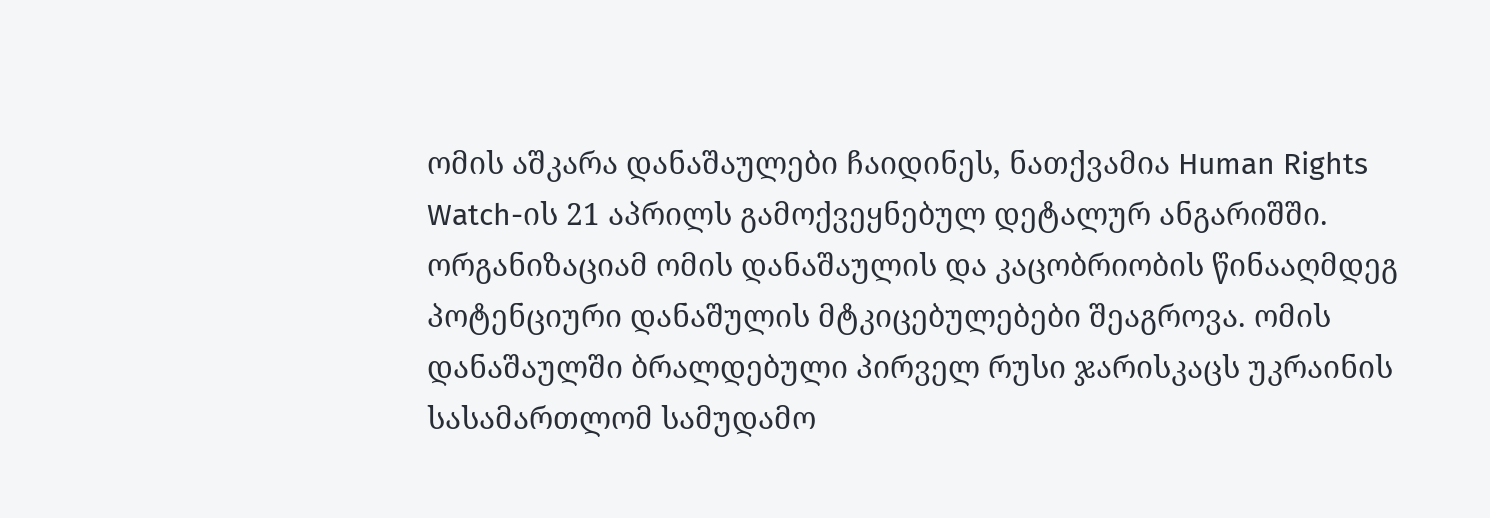ომის აშკარა დანაშაულები ჩაიდინეს, ნათქვამია Human Rights Watch-ის 21 აპრილს გამოქვეყნებულ დეტალურ ანგარიშში. ორგანიზაციამ ომის დანაშაულის და კაცობრიობის წინააღმდეგ პოტენციური დანაშულის მტკიცებულებები შეაგროვა. ომის დანაშაულში ბრალდებული პირველ რუსი ჯარისკაცს უკრაინის სასამართლომ სამუდამო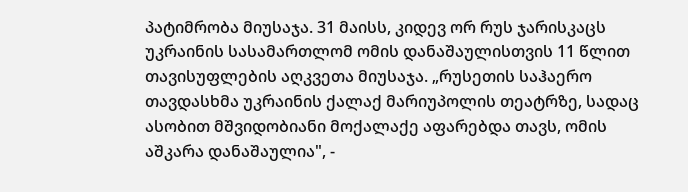პატიმრობა მიუსაჯა. 31 მაისს, კიდევ ორ რუს ჯარისკაცს უკრაინის სასამართლომ ომის დანაშაულისთვის 11 წლით თავისუფლების აღკვეთა მიუსაჯა. „რუსეთის საჰაერო თავდასხმა უკრაინის ქალაქ მარიუპოლის თეატრზე, სადაც ასობით მშვიდობიანი მოქალაქე აფარებდა თავს, ომის აშკარა დანაშაულია", -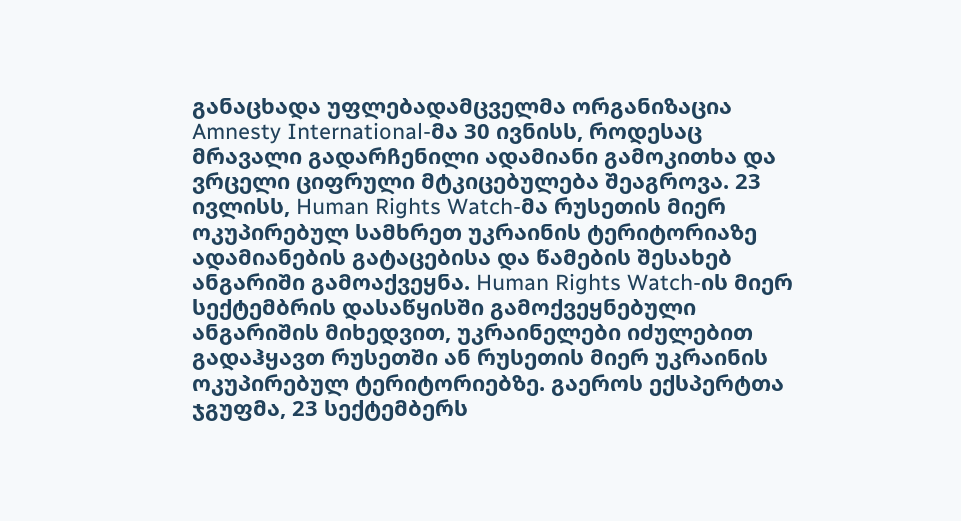განაცხადა უფლებადამცველმა ორგანიზაცია Amnesty International-მა 30 ივნისს, როდესაც მრავალი გადარჩენილი ადამიანი გამოკითხა და ვრცელი ციფრული მტკიცებულება შეაგროვა. 23 ივლისს, Human Rights Watch-მა რუსეთის მიერ ოკუპირებულ სამხრეთ უკრაინის ტერიტორიაზე ადამიანების გატაცებისა და წამების შესახებ ანგარიში გამოაქვეყნა. Human Rights Watch-ის მიერ სექტემბრის დასაწყისში გამოქვეყნებული ანგარიშის მიხედვით, უკრაინელები იძულებით გადაჰყავთ რუსეთში ან რუსეთის მიერ უკრაინის ოკუპირებულ ტერიტორიებზე. გაეროს ექსპერტთა ჯგუფმა, 23 სექტემბერს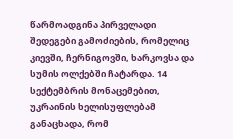წარმოადგინა პირველადი შედეგები გამოძიების, რომელიც კიევში, ჩერნიგოვში, ხარკოვსა და სუმის ოლქებში ჩატარდა. 14 სექტემბრის მონაცემებით, უკრაინის ხელისუფლებამ განაცხადა, რომ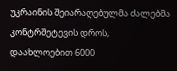უკრაინის შეიარაღებულმა ძალებმა კონტრშეტევის დროს, დაახლოებით 6000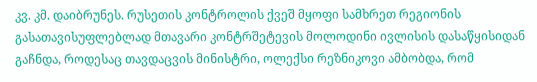კვ. კმ. დაიბრუნეს. რუსეთის კონტროლის ქვეშ მყოფი სამხრეთ რეგიონის გასათავისუფლებლად მთავარი კონტრშეტევის მოლოდინი ივლისის დასაწყისიდან გაჩნდა, როდესაც თავდაცვის მინისტრი, ოლექსი რეზნიკოვი ამბობდა, რომ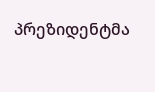პრეზიდენტმა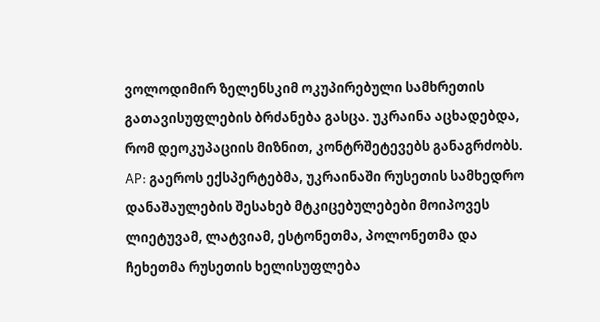ვოლოდიმირ ზელენსკიმ ოკუპირებული სამხრეთის გათავისუფლების ბრძანება გასცა. უკრაინა აცხადებდა, რომ დეოკუპაციის მიზნით, კონტრშეტევებს განაგრძობს. AP: გაეროს ექსპერტებმა, უკრაინაში რუსეთის სამხედრო დანაშაულების შესახებ მტკიცებულებები მოიპოვეს ლიეტუვამ, ლატვიამ, ესტონეთმა, პოლონეთმა და ჩეხეთმა რუსეთის ხელისუფლება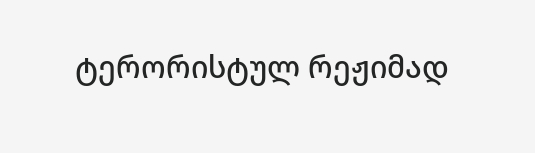ტერორისტულ რეჟიმად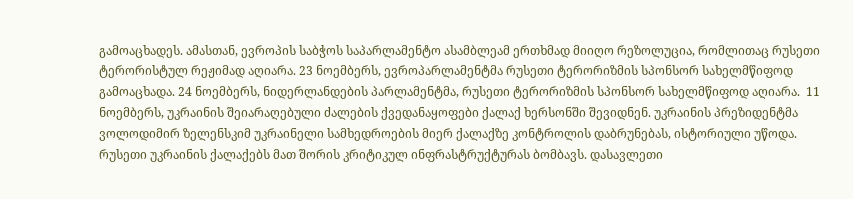გამოაცხადეს. ამასთან, ევროპის საბჭოს საპარლამენტო ასამბლეამ ერთხმად მიიღო რეზოლუცია, რომლითაც რუსეთი ტერორისტულ რეჟიმად აღიარა. 23 ნოემბერს, ევროპარლამენტმა რუსეთი ტერორიზმის სპონსორ სახელმწიფოდ გამოაცხადა. 24 ნოემბერს, ნიდერლანდების პარლამენტმა, რუსეთი ტერორიზმის სპონსორ სახელმწიფოდ აღიარა.  11 ნოემბერს, უკრაინის შეიარაღებული ძალების ქვედანაყოფები ქალაქ ხერსონში შევიდნენ. უკრაინის პრეზიდენტმა ვოლოდიმირ ზელენსკიმ უკრაინელი სამხედროების მიერ ქალაქზე კონტროლის დაბრუნებას, ისტორიული უწოდა. რუსეთი უკრაინის ქალაქებს მათ შორის კრიტიკულ ინფრასტრუქტურას ბომბავს. დასავლეთი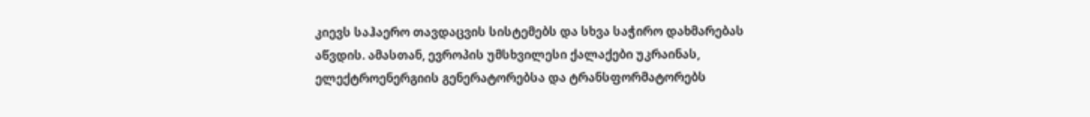კიევს საჰაერო თავდაცვის სისტემებს და სხვა საჭირო დახმარებას აწვდის. ამასთან, ევროპის უმსხვილესი ქალაქები უკრაინას, ელექტროენერგიის გენერატორებსა და ტრანსფორმატორებს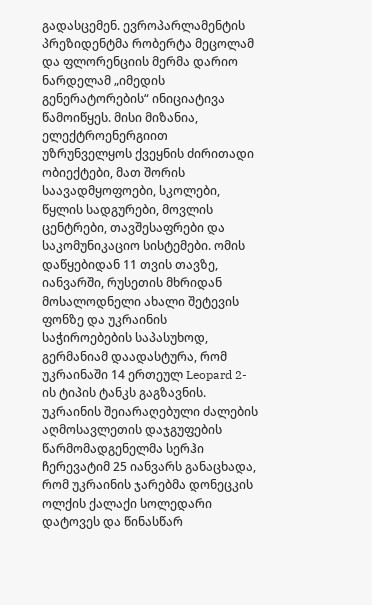გადასცემენ. ევროპარლამენტის პრეზიდენტმა რობერტა მეცოლამ და ფლორენციის მერმა დარიო ნარდელამ „იმედის გენერატორების“ ინიციატივა წამოიწყეს. მისი მიზანია, ელექტროენერგიით უზრუნველყოს ქვეყნის ძირითადი ობიექტები, მათ შორის საავადმყოფოები, სკოლები, წყლის სადგურები, მოვლის ცენტრები, თავშესაფრები და საკომუნიკაციო სისტემები. ომის დაწყებიდან 11 თვის თავზე, იანვარში, რუსეთის მხრიდან მოსალოდნელი ახალი შეტევის ფონზე და უკრაინის საჭიროებების საპასუხოდ, გერმანიამ დაადასტურა, რომ უკრაინაში 14 ერთეულ Leopard 2-ის ტიპის ტანკს გაგზავნის. უკრაინის შეიარაღებული ძალების აღმოსავლეთის დაჯგუფების წარმომადგენელმა სერჰი ჩერევატიმ 25 იანვარს განაცხადა, რომ უკრაინის ჯარებმა დონეცკის ოლქის ქალაქი სოლედარი დატოვეს და წინასწარ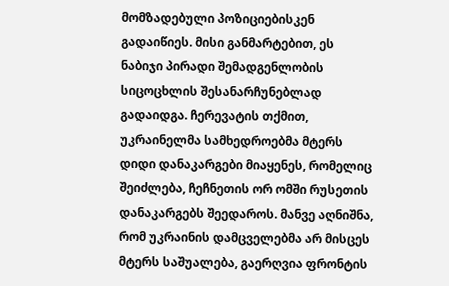მომზადებული პოზიციებისკენ გადაიწიეს. მისი განმარტებით, ეს ნაბიჯი პირადი შემადგენლობის სიცოცხლის შესანარჩუნებლად გადაიდგა. ჩერევატის თქმით, უკრაინელმა სამხედროებმა მტერს დიდი დანაკარგები მიაყენეს, რომელიც შეიძლება, ჩეჩნეთის ორ ომში რუსეთის დანაკარგებს შეედაროს. მანვე აღნიშნა, რომ უკრაინის დამცველებმა არ მისცეს მტერს საშუალება, გაერღვია ფრონტის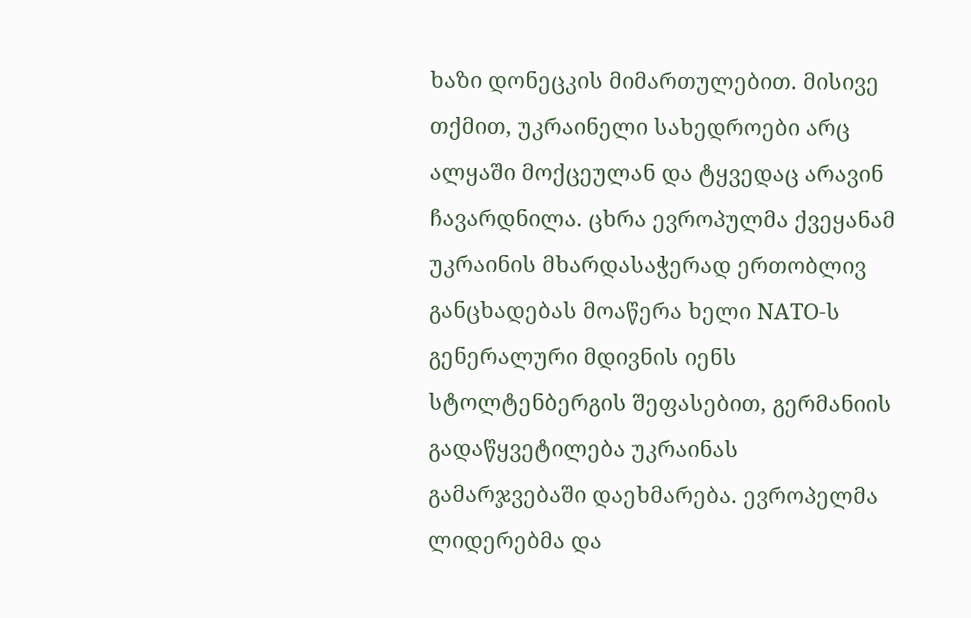ხაზი დონეცკის მიმართულებით. მისივე თქმით, უკრაინელი სახედროები არც ალყაში მოქცეულან და ტყვედაც არავინ ჩავარდნილა. ცხრა ევროპულმა ქვეყანამ უკრაინის მხარდასაჭერად ერთობლივ განცხადებას მოაწერა ხელი NATO-ს გენერალური მდივნის იენს სტოლტენბერგის შეფასებით, გერმანიის გადაწყვეტილება უკრაინას გამარჯვებაში დაეხმარება. ევროპელმა ლიდერებმა და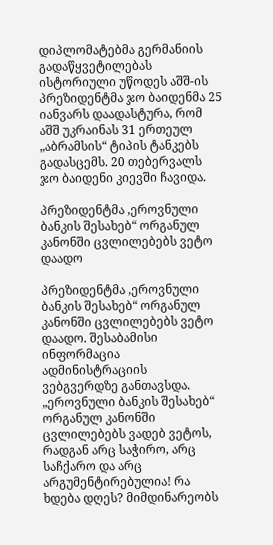დიპლომატებმა გერმანიის გადაწყვეტილებას ისტორიული უწოდეს აშშ-ის პრეზიდენტმა ჯო ბაიდენმა 25 იანვარს დაადასტურა, რომ აშშ უკრაინას 31 ერთეულ „აბრამსის“ ტიპის ტანკებს გადასცემს. 20 თებერვალს ჯო ბაიდენი კიევში ჩავიდა.

პრეზიდენტმა ,ეროვნული ბანკის შესახებ“ ორგანულ კანონში ცვლილებებს ვეტო დაადო

პრეზიდენტმა ,ეროვნული ბანკის შესახებ“ ორგანულ კანონში ცვლილებებს ვეტო დაადო. შესაბამისი ინფორმაცია ადმინისტრაციის ვებგვერდზე განთავსდა. „ეროვნული ბანკის შესახებ“ ორგანულ კანონში ცვლილებებს ვადებ ვეტოს, რადგან არც საჭირო, არც საჩქარო და არც არგუმენტირებულია! რა ხდება დღეს? მიმდინარეობს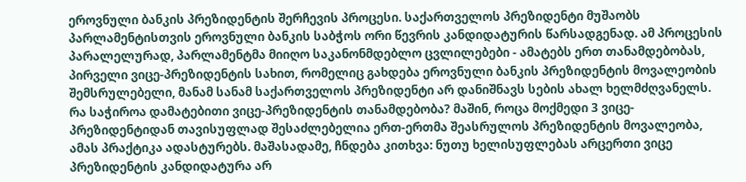ეროვნული ბანკის პრეზიდენტის შერჩევის პროცესი. საქართველოს პრეზიდენტი მუშაობს პარლამენტისთვის ეროვნული ბანკის საბჭოს ორი წევრის კანდიდატურის წარსადგენად. ამ პროცესის პარალელურად, პარლამენტმა მიიღო საკანონმდებლო ცვლილებები - ამატებს ერთ თანამდებობას, პირველი ვიცე-პრეზიდენტის სახით, რომელიც გახდება ეროვნული ბანკის პრეზიდენტის მოვალეობის შემსრულებელი, მანამ სანამ საქართველოს პრეზიდენტი არ დანიშნავს სების ახალ ხელმძღვანელს. რა საჭიროა დამატებითი ვიცე-პრეზიდენტის თანამდებობა? მაშინ, როცა მოქმედი 3 ვიცე-პრეზიდენტიდან თავისუფლად შესაძლებელია ერთ-ერთმა შეასრულოს პრეზიდენტის მოვალეობა, ამას პრაქტიკა ადასტურებს. მაშასადამე, ჩნდება კითხვა: ნუთუ ხელისუფლებას არცერთი ვიცე პრეზიდენტის კანდიდატურა არ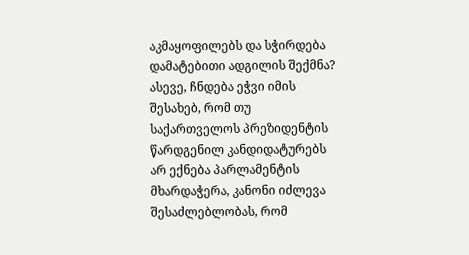აკმაყოფილებს და სჭირდება დამატებითი ადგილის შექმნა? ასევე, ჩნდება ეჭვი იმის შესახებ, რომ თუ საქართველოს პრეზიდენტის წარდგენილ კანდიდატურებს არ ექნება პარლამენტის მხარდაჭერა, კანონი იძლევა შესაძლებლობას, რომ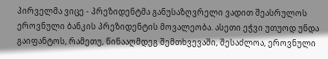პირველმა ვიცე - პრეზიდენტმა განუსაზღვრელი ვადით შეასრულოს ეროვნული ბანკის პრეზიდენტის მოვალეობა. ასეთი ეჭვი უთუოდ უნდა გაიფანტოს, რამეთუ, წინააღმდეგ შემთხვევაში, შესაძლოა, ეროვნული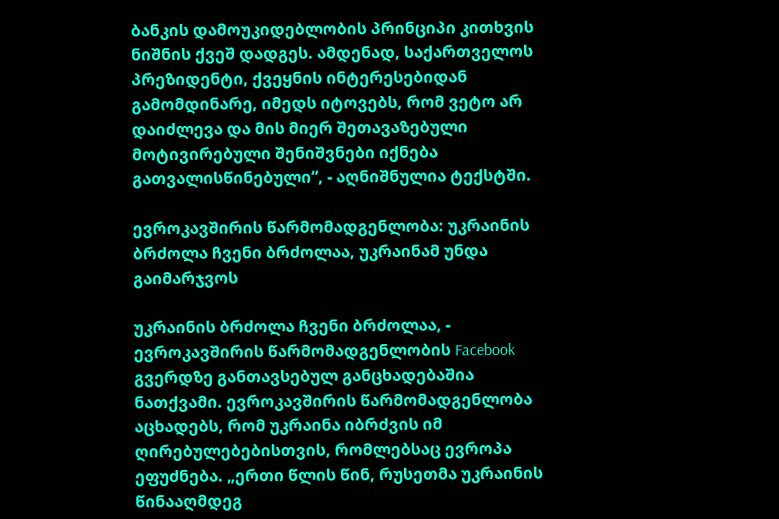ბანკის დამოუკიდებლობის პრინციპი კითხვის ნიშნის ქვეშ დადგეს. ამდენად, საქართველოს პრეზიდენტი, ქვეყნის ინტერესებიდან გამომდინარე, იმედს იტოვებს, რომ ვეტო არ დაიძლევა და მის მიერ შეთავაზებული მოტივირებული შენიშვნები იქნება გათვალისწინებული“, - აღნიშნულია ტექსტში.

ევროკავშირის წარმომადგენლობა: უკრაინის ბრძოლა ჩვენი ბრძოლაა, უკრაინამ უნდა გაიმარჯვოს

უკრაინის ბრძოლა ჩვენი ბრძოლაა, - ევროკავშირის წარმომადგენლობის Facebook გვერდზე განთავსებულ განცხადებაშია ნათქვამი. ევროკავშირის წარმომადგენლობა აცხადებს, რომ უკრაინა იბრძვის იმ ღირებულებებისთვის, რომლებსაც ევროპა ეფუძნება. „ერთი წლის წინ, რუსეთმა უკრაინის წინააღმდეგ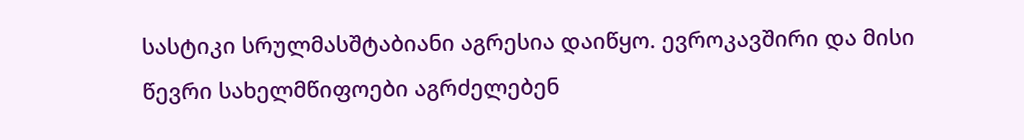სასტიკი სრულმასშტაბიანი აგრესია დაიწყო. ევროკავშირი და მისი წევრი სახელმწიფოები აგრძელებენ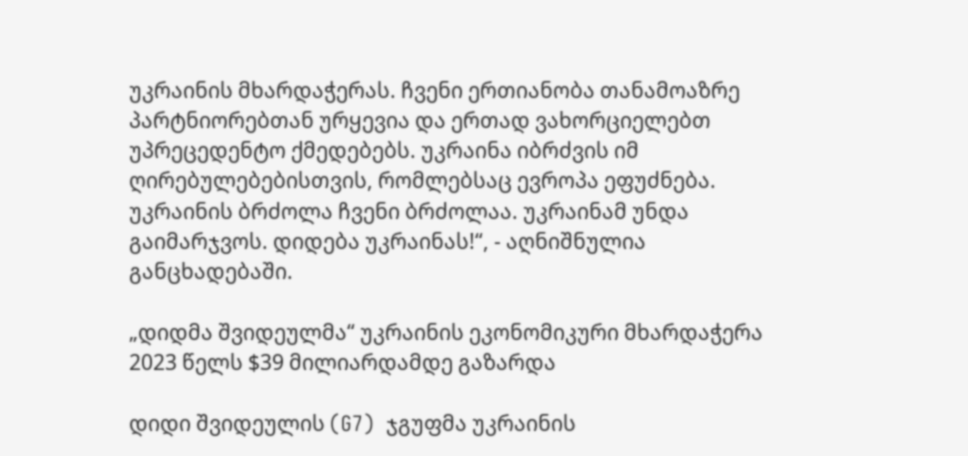უკრაინის მხარდაჭერას. ჩვენი ერთიანობა თანამოაზრე პარტნიორებთან ურყევია და ერთად ვახორციელებთ უპრეცედენტო ქმედებებს. უკრაინა იბრძვის იმ ღირებულებებისთვის, რომლებსაც ევროპა ეფუძნება. უკრაინის ბრძოლა ჩვენი ბრძოლაა. უკრაინამ უნდა გაიმარჯვოს. დიდება უკრაინას!“, - აღნიშნულია განცხადებაში.

„დიდმა შვიდეულმა“ უკრაინის ეკონომიკური მხარდაჭერა 2023 წელს $39 მილიარდამდე გაზარდა

დიდი შვიდეულის (G7)  ჯგუფმა უკრაინის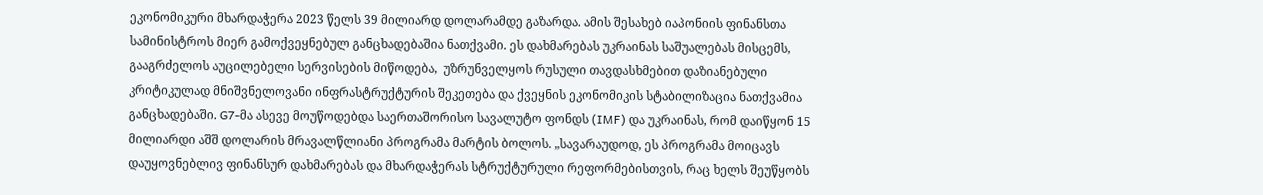ეკონომიკური მხარდაჭერა 2023 წელს 39 მილიარდ დოლარამდე გაზარდა. ამის შესახებ იაპონიის ფინანსთა სამინისტროს მიერ გამოქვეყნებულ განცხადებაშია ნათქვამი. ეს დახმარებას უკრაინას საშუალებას მისცემს, გააგრძელოს აუცილებელი სერვისების მიწოდება,  უზრუნველყოს რუსული თავდასხმებით დაზიანებული კრიტიკულად მნიშვნელოვანი ინფრასტრუქტურის შეკეთება და ქვეყნის ეკონომიკის სტაბილიზაცია ნათქვამია განცხადებაში. G7-მა ასევე მოუწოდებდა საერთაშორისო სავალუტო ფონდს (IMF) და უკრაინას, რომ დაიწყონ 15 მილიარდი აშშ დოლარის მრავალწლიანი პროგრამა მარტის ბოლოს. „სავარაუდოდ, ეს პროგრამა მოიცავს დაუყოვნებლივ ფინანსურ დახმარებას და მხარდაჭერას სტრუქტურული რეფორმებისთვის, რაც ხელს შეუწყობს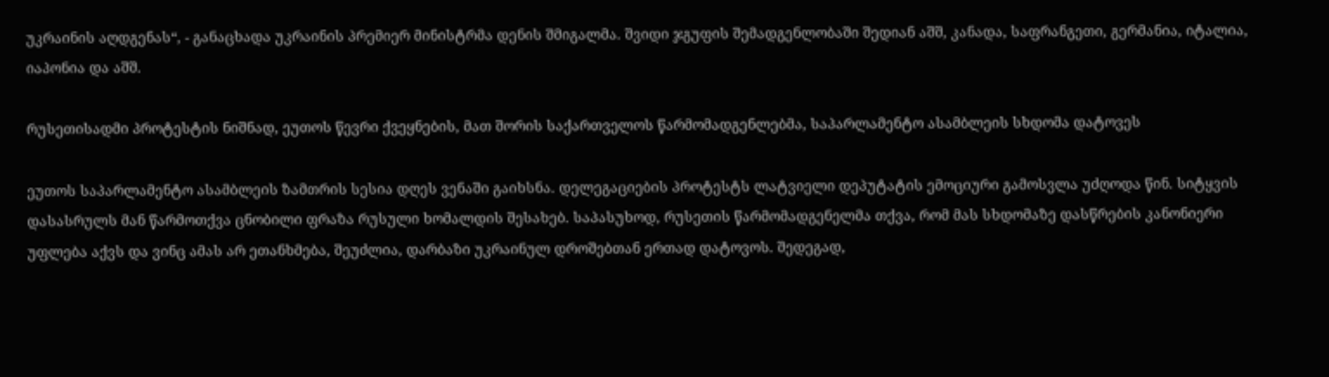უკრაინის აღდგენას“, - განაცხადა უკრაინის პრემიერ მინისტრმა დენის შმიგალმა. შვიდი ჯგუფის შემადგენლობაში შედიან აშშ, კანადა, საფრანგეთი, გერმანია, იტალია, იაპონია და აშშ.

რუსეთისადმი პროტესტის ნიშნად, ეუთოს წევრი ქვეყნების, მათ შორის საქართველოს წარმომადგენლებმა, საპარლამენტო ასამბლეის სხდომა დატოვეს

ეუთოს საპარლამენტო ასამბლეის ზამთრის სესია დღეს ვენაში გაიხსნა. დელეგაციების პროტესტს ლატვიელი დეპუტატის ემოციური გამოსვლა უძღოდა წინ. სიტყვის დასასრულს მან წარმოთქვა ცნობილი ფრაზა რუსული ხომალდის შესახებ. საპასუხოდ, რუსეთის წარმომადგენელმა თქვა, რომ მას სხდომაზე დასწრების კანონიერი უფლება აქვს და ვინც ამას არ ეთანხმება, შეუძლია, დარბაზი უკრაინულ დროშებთან ერთად დატოვოს. შედეგად,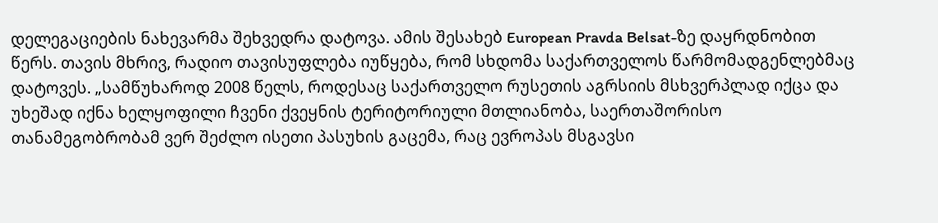დელეგაციების ნახევარმა შეხვედრა დატოვა. ამის შესახებ European Pravda Belsat-ზე დაყრდნობით წერს. თავის მხრივ, რადიო თავისუფლება იუწყება, რომ სხდომა საქართველოს წარმომადგენლებმაც დატოვეს. „სამწუხაროდ 2008 წელს, როდესაც საქართველო რუსეთის აგრსიის მსხვერპლად იქცა და უხეშად იქნა ხელყოფილი ჩვენი ქვეყნის ტერიტორიული მთლიანობა, საერთაშორისო თანამეგობრობამ ვერ შეძლო ისეთი პასუხის გაცემა, რაც ევროპას მსგავსი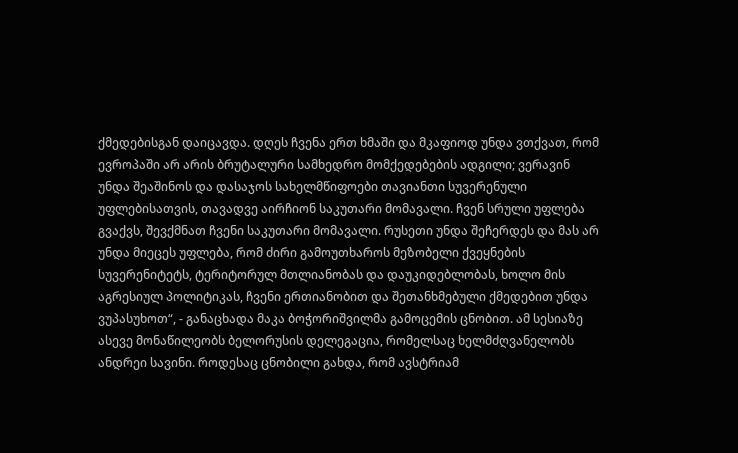ქმედებისგან დაიცავდა. დღეს ჩვენა ერთ ხმაში და მკაფიოდ უნდა ვთქვათ, რომ ევროპაში არ არის ბრუტალური სამხედრო მომქედებების ადგილი; ვერავინ უნდა შეაშინოს და დასაჯოს სახელმწიფოები თავიანთი სუვერენული უფლებისათვის, თავადვე აირჩიონ საკუთარი მომავალი. ჩვენ სრული უფლება გვაქვს, შევქმნათ ჩვენი საკუთარი მომავალი. რუსეთი უნდა შეჩერდეს და მას არ უნდა მიეცეს უფლება, რომ ძირი გამოუთხაროს მეზობელი ქვეყნების სუვერენიტეტს, ტერიტორულ მთლიანობას და დაუკიდებლობას, ხოლო მის აგრესიულ პოლიტიკას, ჩვენი ერთიანობით და შეთანხმებული ქმედებით უნდა ვუპასუხოთ“, - განაცხადა მაკა ბოჭორიშვილმა გამოცემის ცნობით. ამ სესიაზე ასევე მონაწილეობს ბელორუსის დელეგაცია, რომელსაც ხელმძღვანელობს ანდრეი სავინი. როდესაც ცნობილი გახდა, რომ ავსტრიამ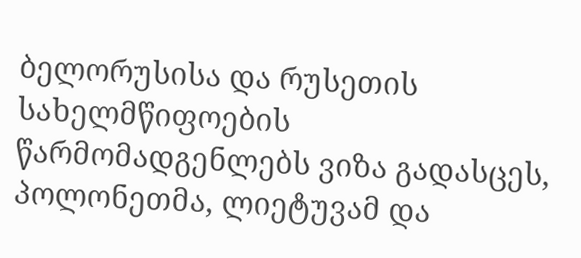ბელორუსისა და რუსეთის სახელმწიფოების წარმომადგენლებს ვიზა გადასცეს, პოლონეთმა, ლიეტუვამ და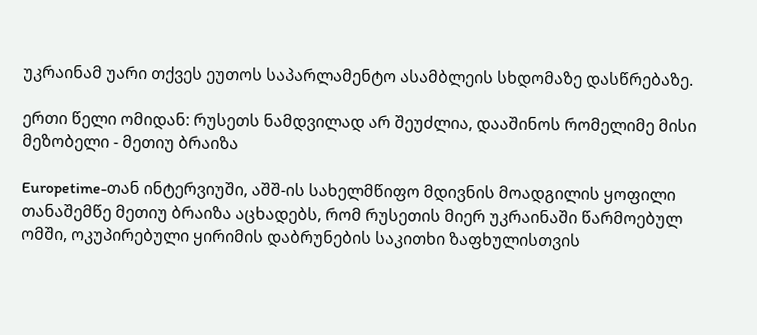უკრაინამ უარი თქვეს ეუთოს საპარლამენტო ასამბლეის სხდომაზე დასწრებაზე.

ერთი წელი ომიდან: რუსეთს ნამდვილად არ შეუძლია, დააშინოს რომელიმე მისი მეზობელი - მეთიუ ბრაიზა

Europetime-თან ინტერვიუში, აშშ-ის სახელმწიფო მდივნის მოადგილის ყოფილი თანაშემწე მეთიუ ბრაიზა აცხადებს, რომ რუსეთის მიერ უკრაინაში წარმოებულ ომში, ოკუპირებული ყირიმის დაბრუნების საკითხი ზაფხულისთვის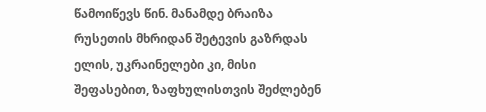წამოიწევს წინ. მანამდე ბრაიზა რუსეთის მხრიდან შეტევის გაზრდას ელის, უკრაინელები კი, მისი შეფასებით, ზაფხულისთვის შეძლებენ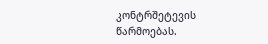კონტრშეტევის წარმოებას.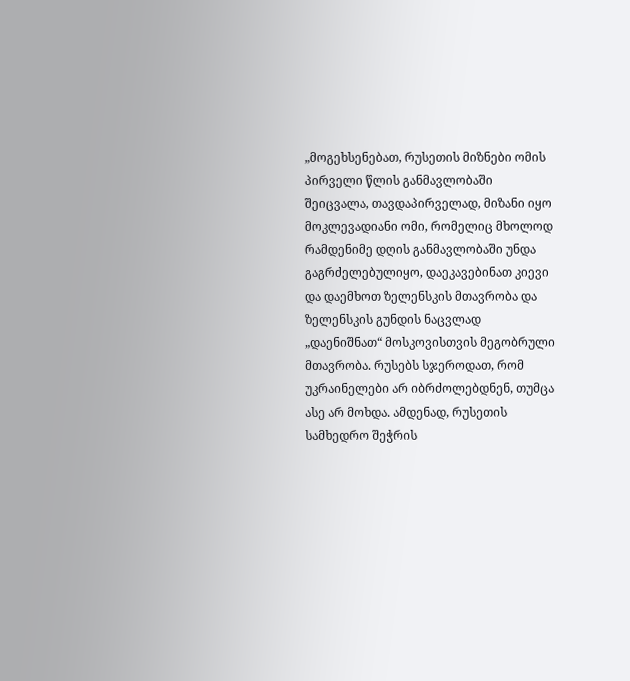„მოგეხსენებათ, რუსეთის მიზნები ომის პირველი წლის განმავლობაში შეიცვალა, თავდაპირველად, მიზანი იყო მოკლევადიანი ომი, რომელიც მხოლოდ რამდენიმე დღის განმავლობაში უნდა გაგრძელებულიყო, დაეკავებინათ კიევი და დაემხოთ ზელენსკის მთავრობა და ზელენსკის გუნდის ნაცვლად „დაენიშნათ“ მოსკოვისთვის მეგობრული მთავრობა. რუსებს სჯეროდათ, რომ უკრაინელები არ იბრძოლებდნენ, თუმცა ასე არ მოხდა. ამდენად, რუსეთის სამხედრო შეჭრის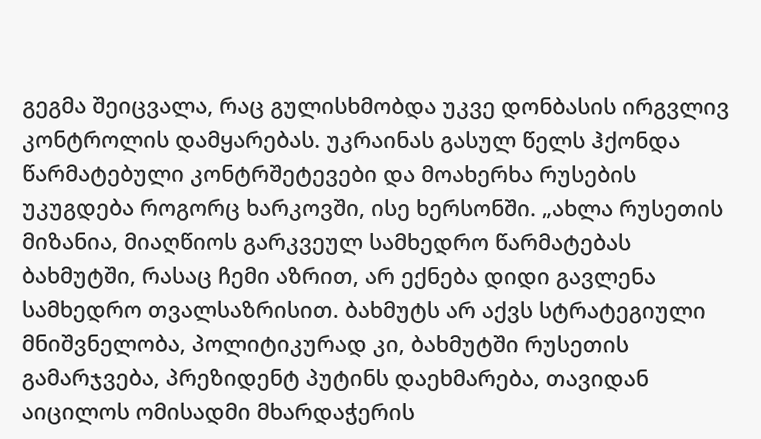გეგმა შეიცვალა, რაც გულისხმობდა უკვე დონბასის ირგვლივ კონტროლის დამყარებას. უკრაინას გასულ წელს ჰქონდა წარმატებული კონტრშეტევები და მოახერხა რუსების უკუგდება როგორც ხარკოვში, ისე ხერსონში. „ახლა რუსეთის მიზანია, მიაღწიოს გარკვეულ სამხედრო წარმატებას ბახმუტში, რასაც ჩემი აზრით, არ ექნება დიდი გავლენა სამხედრო თვალსაზრისით. ბახმუტს არ აქვს სტრატეგიული მნიშვნელობა, პოლიტიკურად კი, ბახმუტში რუსეთის გამარჯვება, პრეზიდენტ პუტინს დაეხმარება, თავიდან აიცილოს ომისადმი მხარდაჭერის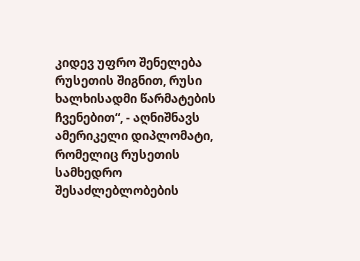კიდევ უფრო შენელება რუსეთის შიგნით, რუსი ხალხისადმი წარმატების ჩვენებით“, - აღნიშნავს ამერიკელი დიპლომატი, რომელიც რუსეთის სამხედრო შესაძლებლობების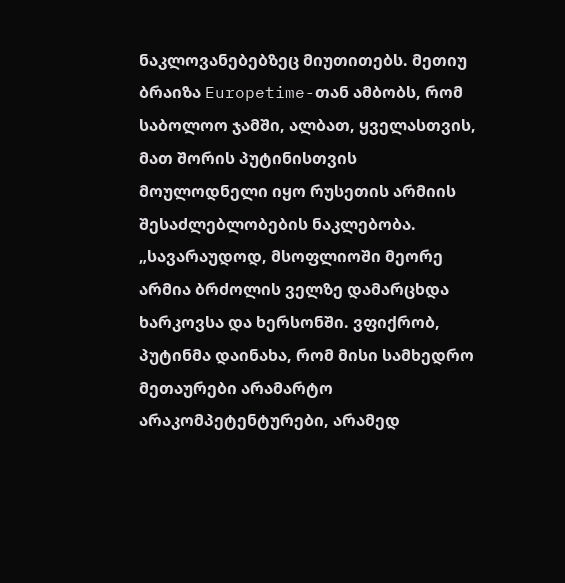ნაკლოვანებებზეც მიუთითებს. მეთიუ ბრაიზა Europetime-თან ამბობს, რომ საბოლოო ჯამში, ალბათ, ყველასთვის, მათ შორის პუტინისთვის მოულოდნელი იყო რუსეთის არმიის შესაძლებლობების ნაკლებობა. „სავარაუდოდ, მსოფლიოში მეორე არმია ბრძოლის ველზე დამარცხდა ხარკოვსა და ხერსონში. ვფიქრობ, პუტინმა დაინახა, რომ მისი სამხედრო მეთაურები არამარტო არაკომპეტენტურები, არამედ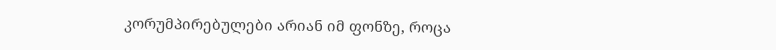კორუმპირებულები არიან იმ ფონზე, როცა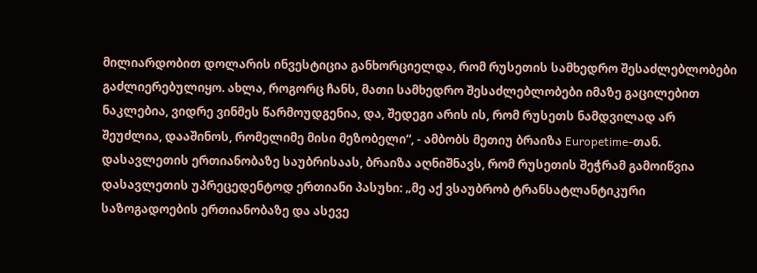მილიარდობით დოლარის ინვესტიცია განხორციელდა, რომ რუსეთის სამხედრო შესაძლებლობები გაძლიერებულიყო. ახლა, როგორც ჩანს, მათი სამხედრო შესაძლებლობები იმაზე გაცილებით ნაკლებია, ვიდრე ვინმეს წარმოუდგენია, და, შედეგი არის ის, რომ რუსეთს ნამდვილად არ შეუძლია, დააშინოს, რომელიმე მისი მეზობელი“, - ამბობს მეთიუ ბრაიზა Europetime-თან. დასავლეთის ერთიანობაზე საუბრისაას, ბრაიზა აღნიშნავს, რომ რუსეთის შეჭრამ გამოიწვია დასავლეთის უპრეცედენტოდ ერთიანი პასუხი: „მე აქ ვსაუბრობ ტრანსატლანტიკური საზოგადოების ერთიანობაზე და ასევე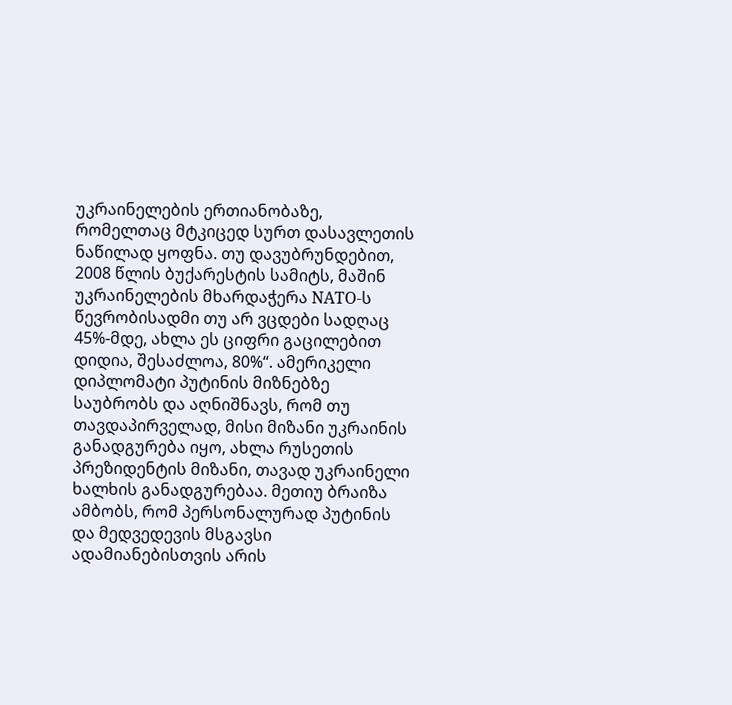უკრაინელების ერთიანობაზე, რომელთაც მტკიცედ სურთ დასავლეთის ნაწილად ყოფნა. თუ დავუბრუნდებით, 2008 წლის ბუქარესტის სამიტს, მაშინ უკრაინელების მხარდაჭერა NATO-ს წევრობისადმი თუ არ ვცდები სადღაც 45%-მდე, ახლა ეს ციფრი გაცილებით დიდია, შესაძლოა, 80%“. ამერიკელი დიპლომატი პუტინის მიზნებზე საუბრობს და აღნიშნავს, რომ თუ თავდაპირველად, მისი მიზანი უკრაინის განადგურება იყო, ახლა რუსეთის პრეზიდენტის მიზანი, თავად უკრაინელი ხალხის განადგურებაა. მეთიუ ბრაიზა ამბობს, რომ პერსონალურად პუტინის და მედვედევის მსგავსი ადამიანებისთვის არის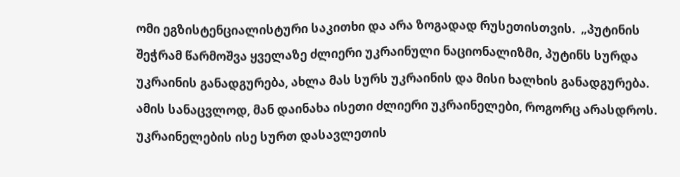ომი ეგზისტენციალისტური საკითხი და არა ზოგადად რუსეთისთვის.  „პუტინის შეჭრამ წარმოშვა ყველაზე ძლიერი უკრაინული ნაციონალიზმი, პუტინს სურდა უკრაინის განადგურება, ახლა მას სურს უკრაინის და მისი ხალხის განადგურება. ამის სანაცვლოდ, მან დაინახა ისეთი ძლიერი უკრაინელები, როგორც არასდროს. უკრაინელების ისე სურთ დასავლეთის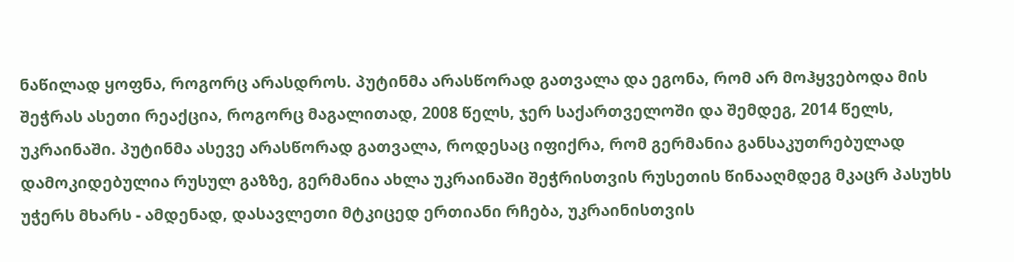ნაწილად ყოფნა, როგორც არასდროს. პუტინმა არასწორად გათვალა და ეგონა, რომ არ მოჰყვებოდა მის შეჭრას ასეთი რეაქცია, როგორც მაგალითად, 2008 წელს, ჯერ საქართველოში და შემდეგ, 2014 წელს, უკრაინაში. პუტინმა ასევე არასწორად გათვალა, როდესაც იფიქრა, რომ გერმანია განსაკუთრებულად დამოკიდებულია რუსულ გაზზე, გერმანია ახლა უკრაინაში შეჭრისთვის რუსეთის წინააღმდეგ მკაცრ პასუხს უჭერს მხარს - ამდენად, დასავლეთი მტკიცედ ერთიანი რჩება, უკრაინისთვის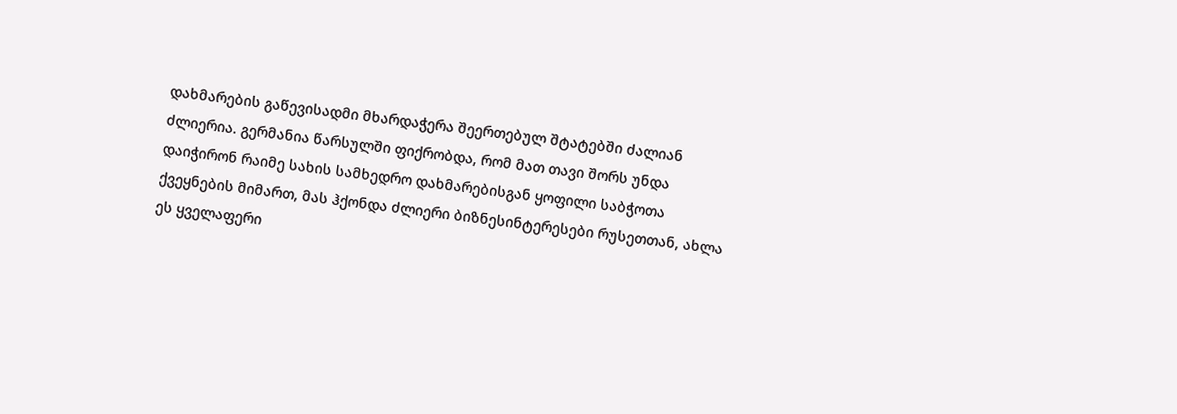დახმარების გაწევისადმი მხარდაჭერა შეერთებულ შტატებში ძალიან ძლიერია. გერმანია წარსულში ფიქრობდა, რომ მათ თავი შორს უნდა დაიჭირონ რაიმე სახის სამხედრო დახმარებისგან ყოფილი საბჭოთა ქვეყნების მიმართ, მას ჰქონდა ძლიერი ბიზნესინტერესები რუსეთთან, ახლა ეს ყველაფერი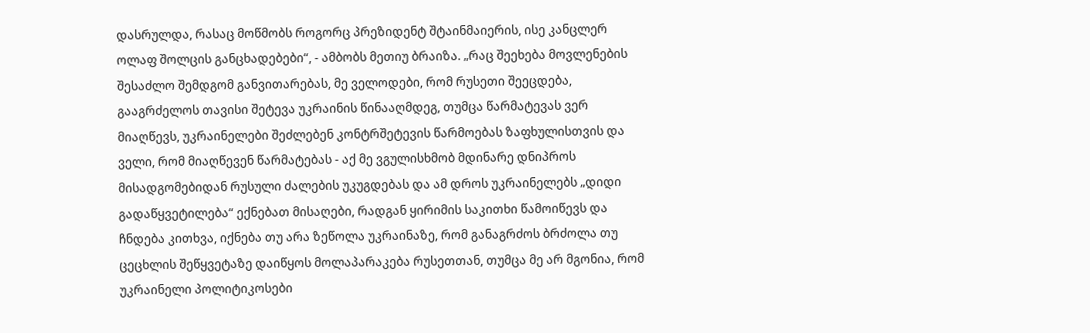დასრულდა, რასაც მოწმობს როგორც პრეზიდენტ შტაინმაიერის, ისე კანცლერ ოლაფ შოლცის განცხადებები“, - ამბობს მეთიუ ბრაიზა. „რაც შეეხება მოვლენების შესაძლო შემდგომ განვითარებას, მე ველოდები, რომ რუსეთი შეეცდება, გააგრძელოს თავისი შეტევა უკრაინის წინააღმდეგ, თუმცა წარმატევას ვერ მიაღწევს, უკრაინელები შეძლებენ კონტრშეტევის წარმოებას ზაფხულისთვის და ველი, რომ მიაღწევენ წარმატებას - აქ მე ვგულისხმობ მდინარე დნიპროს მისადგომებიდან რუსული ძალების უკუგდებას და ამ დროს უკრაინელებს „დიდი გადაწყვეტილება“ ექნებათ მისაღები, რადგან ყირიმის საკითხი წამოიწევს და ჩნდება კითხვა, იქნება თუ არა ზეწოლა უკრაინაზე, რომ განაგრძოს ბრძოლა თუ ცეცხლის შეწყვეტაზე დაიწყოს მოლაპარაკება რუსეთთან, თუმცა მე არ მგონია, რომ უკრაინელი პოლიტიკოსები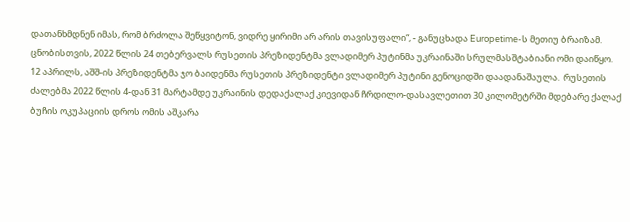დათანხმდნენ იმას, რომ ბრძოლა შეწყვიტონ, ვიდრე ყირიმი არ არის თავისუფალი“, - განუცხადა Europetime-ს მეთიუ ბრაიზამ. ცნობისთვის, 2022 წლის 24 თებერვალს რუსეთის პრეზიდენტმა ვლადიმერ პუტინმა უკრაინაში სრულმასშტაბიანი ომი დაიწყო. 12 აპრილს, აშშ-ის პრეზიდენტმა ჯო ბაიდენმა რუსეთის პრეზიდენტი ვლადიმერ პუტინი გენოციდში დაადანაშაულა.  რუსეთის ძალებმა 2022 წლის 4-დან 31 მარტამდე უკრაინის დედაქალაქ კიევიდან ჩრდილო-დასავლეთით 30 კილომეტრში მდებარე ქალაქ ბუჩის ოკუპაციის დროს ომის აშკარა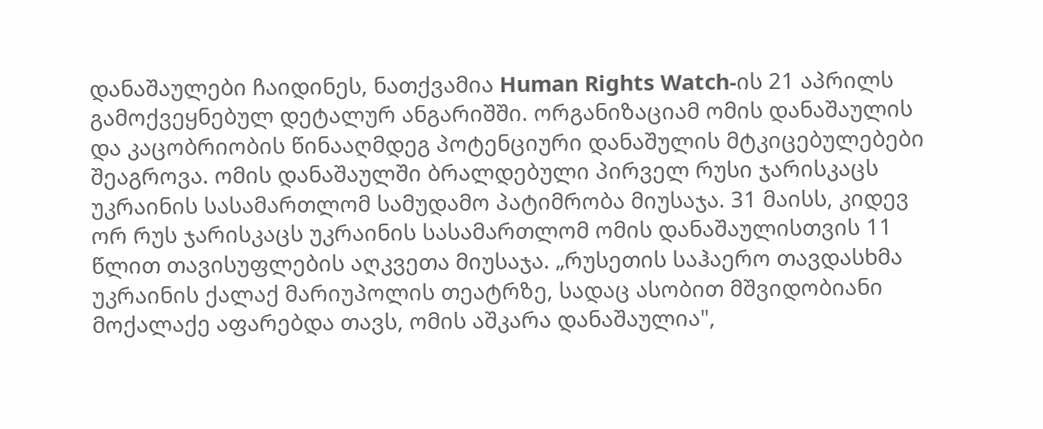დანაშაულები ჩაიდინეს, ნათქვამია Human Rights Watch-ის 21 აპრილს გამოქვეყნებულ დეტალურ ანგარიშში. ორგანიზაციამ ომის დანაშაულის და კაცობრიობის წინააღმდეგ პოტენციური დანაშულის მტკიცებულებები შეაგროვა. ომის დანაშაულში ბრალდებული პირველ რუსი ჯარისკაცს უკრაინის სასამართლომ სამუდამო პატიმრობა მიუსაჯა. 31 მაისს, კიდევ ორ რუს ჯარისკაცს უკრაინის სასამართლომ ომის დანაშაულისთვის 11 წლით თავისუფლების აღკვეთა მიუსაჯა. „რუსეთის საჰაერო თავდასხმა უკრაინის ქალაქ მარიუპოლის თეატრზე, სადაც ასობით მშვიდობიანი მოქალაქე აფარებდა თავს, ომის აშკარა დანაშაულია",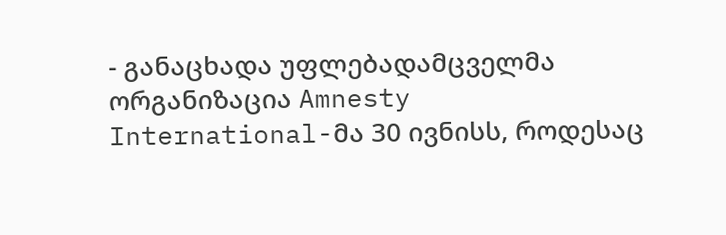- განაცხადა უფლებადამცველმა ორგანიზაცია Amnesty International-მა 30 ივნისს, როდესაც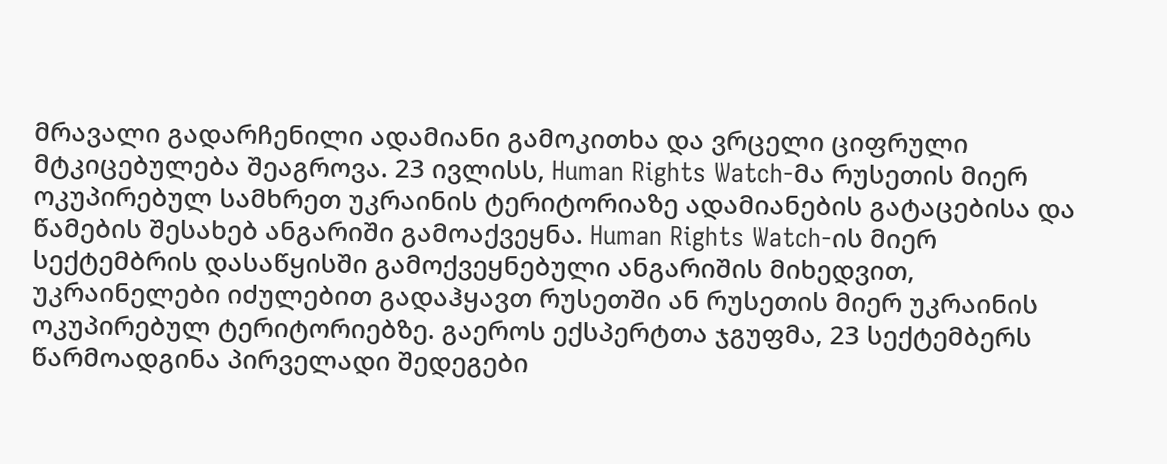მრავალი გადარჩენილი ადამიანი გამოკითხა და ვრცელი ციფრული მტკიცებულება შეაგროვა. 23 ივლისს, Human Rights Watch-მა რუსეთის მიერ ოკუპირებულ სამხრეთ უკრაინის ტერიტორიაზე ადამიანების გატაცებისა და წამების შესახებ ანგარიში გამოაქვეყნა. Human Rights Watch-ის მიერ სექტემბრის დასაწყისში გამოქვეყნებული ანგარიშის მიხედვით, უკრაინელები იძულებით გადაჰყავთ რუსეთში ან რუსეთის მიერ უკრაინის ოკუპირებულ ტერიტორიებზე. გაეროს ექსპერტთა ჯგუფმა, 23 სექტემბერს წარმოადგინა პირველადი შედეგები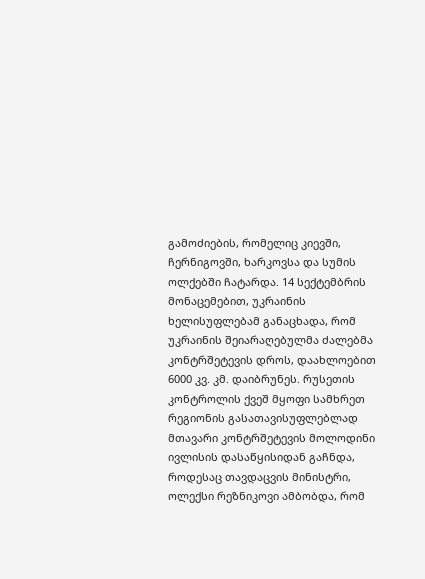გამოძიების, რომელიც კიევში, ჩერნიგოვში, ხარკოვსა და სუმის ოლქებში ჩატარდა. 14 სექტემბრის მონაცემებით, უკრაინის ხელისუფლებამ განაცხადა, რომ უკრაინის შეიარაღებულმა ძალებმა კონტრშეტევის დროს, დაახლოებით 6000 კვ. კმ. დაიბრუნეს. რუსეთის კონტროლის ქვეშ მყოფი სამხრეთ რეგიონის გასათავისუფლებლად მთავარი კონტრშეტევის მოლოდინი ივლისის დასაწყისიდან გაჩნდა, როდესაც თავდაცვის მინისტრი, ოლექსი რეზნიკოვი ამბობდა, რომ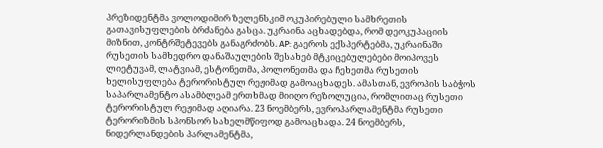პრეზიდენტმა ვოლოდიმირ ზელენსკიმ ოკუპირებული სამხრეთის გათავისუფლების ბრძანება გასცა. უკრაინა აცხადებდა, რომ დეოკუპაციის მიზნით, კონტრშეტევებს განაგრძობს. AP: გაეროს ექსპერტებმა, უკრაინაში რუსეთის სამხედრო დანაშაულების შესახებ მტკიცებულებები მოიპოვეს ლიეტუვამ, ლატვიამ, ესტონეთმა, პოლონეთმა და ჩეხეთმა რუსეთის ხელისუფლება ტერორისტულ რეჟიმად გამოაცხადეს. ამასთან, ევროპის საბჭოს საპარლამენტო ასამბლეამ ერთხმად მიიღო რეზოლუცია, რომლითაც რუსეთი ტერორისტულ რეჟიმად აღიარა. 23 ნოემბერს, ევროპარლამენტმა რუსეთი ტერორიზმის სპონსორ სახელმწიფოდ გამოაცხადა. 24 ნოემბერს, ნიდერლანდების პარლამენტმა,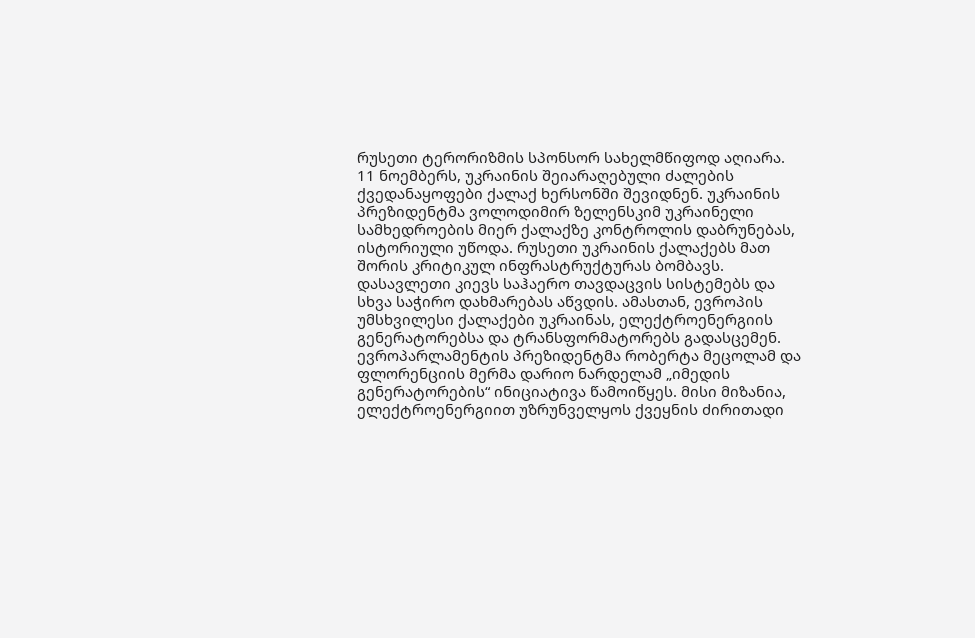რუსეთი ტერორიზმის სპონსორ სახელმწიფოდ აღიარა.  11 ნოემბერს, უკრაინის შეიარაღებული ძალების ქვედანაყოფები ქალაქ ხერსონში შევიდნენ. უკრაინის პრეზიდენტმა ვოლოდიმირ ზელენსკიმ უკრაინელი სამხედროების მიერ ქალაქზე კონტროლის დაბრუნებას, ისტორიული უწოდა. რუსეთი უკრაინის ქალაქებს მათ შორის კრიტიკულ ინფრასტრუქტურას ბომბავს. დასავლეთი კიევს საჰაერო თავდაცვის სისტემებს და სხვა საჭირო დახმარებას აწვდის. ამასთან, ევროპის უმსხვილესი ქალაქები უკრაინას, ელექტროენერგიის გენერატორებსა და ტრანსფორმატორებს გადასცემენ. ევროპარლამენტის პრეზიდენტმა რობერტა მეცოლამ და ფლორენციის მერმა დარიო ნარდელამ „იმედის გენერატორების“ ინიციატივა წამოიწყეს. მისი მიზანია, ელექტროენერგიით უზრუნველყოს ქვეყნის ძირითადი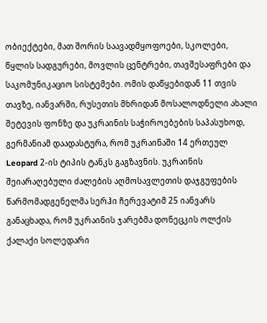ობიექტები, მათ შორის საავადმყოფოები, სკოლები, წყლის სადგურები, მოვლის ცენტრები, თავშესაფრები და საკომუნიკაციო სისტემები. ომის დაწყებიდან 11 თვის თავზე, იანვარში, რუსეთის მხრიდან მოსალოდნელი ახალი შეტევის ფონზე და უკრაინის საჭიროებების საპასუხოდ, გერმანიამ დაადასტურა, რომ უკრაინაში 14 ერთეულ Leopard 2-ის ტიპის ტანკს გაგზავნის. უკრაინის შეიარაღებული ძალების აღმოსავლეთის დაჯგუფების წარმომადგენელმა სერჰი ჩერევატიმ 25 იანვარს განაცხადა, რომ უკრაინის ჯარებმა დონეცკის ოლქის ქალაქი სოლედარი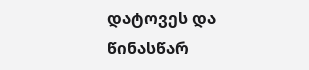დატოვეს და წინასწარ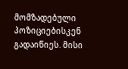მომზადებული პოზიციებისკენ გადაიწიეს. მისი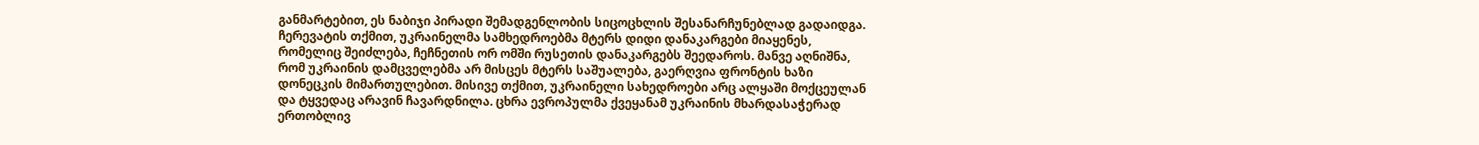განმარტებით, ეს ნაბიჯი პირადი შემადგენლობის სიცოცხლის შესანარჩუნებლად გადაიდგა. ჩერევატის თქმით, უკრაინელმა სამხედროებმა მტერს დიდი დანაკარგები მიაყენეს, რომელიც შეიძლება, ჩეჩნეთის ორ ომში რუსეთის დანაკარგებს შეედაროს. მანვე აღნიშნა, რომ უკრაინის დამცველებმა არ მისცეს მტერს საშუალება, გაერღვია ფრონტის ხაზი დონეცკის მიმართულებით. მისივე თქმით, უკრაინელი სახედროები არც ალყაში მოქცეულან და ტყვედაც არავინ ჩავარდნილა. ცხრა ევროპულმა ქვეყანამ უკრაინის მხარდასაჭერად ერთობლივ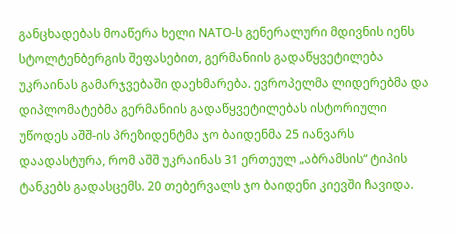განცხადებას მოაწერა ხელი NATO-ს გენერალური მდივნის იენს სტოლტენბერგის შეფასებით, გერმანიის გადაწყვეტილება უკრაინას გამარჯვებაში დაეხმარება. ევროპელმა ლიდერებმა და დიპლომატებმა გერმანიის გადაწყვეტილებას ისტორიული უწოდეს აშშ-ის პრეზიდენტმა ჯო ბაიდენმა 25 იანვარს დაადასტურა, რომ აშშ უკრაინას 31 ერთეულ „აბრამსის“ ტიპის ტანკებს გადასცემს. 20 თებერვალს ჯო ბაიდენი კიევში ჩავიდა.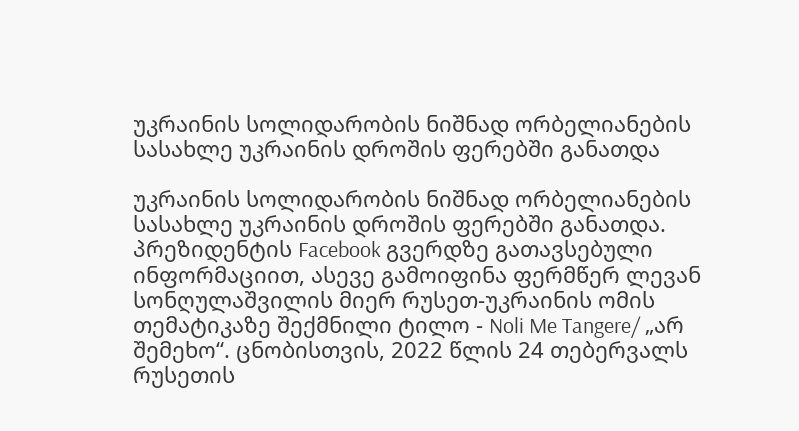უკრაინის სოლიდარობის ნიშნად ორბელიანების სასახლე უკრაინის დროშის ფერებში განათდა

უკრაინის სოლიდარობის ნიშნად ორბელიანების სასახლე უკრაინის დროშის ფერებში განათდა. პრეზიდენტის Facebook გვერდზე გათავსებული ინფორმაციით, ასევე გამოიფინა ფერმწერ ლევან სონღულაშვილის მიერ რუსეთ-უკრაინის ომის თემატიკაზე შექმნილი ტილო - Noli Me Tangere/ „არ შემეხო“. ცნობისთვის, 2022 წლის 24 თებერვალს რუსეთის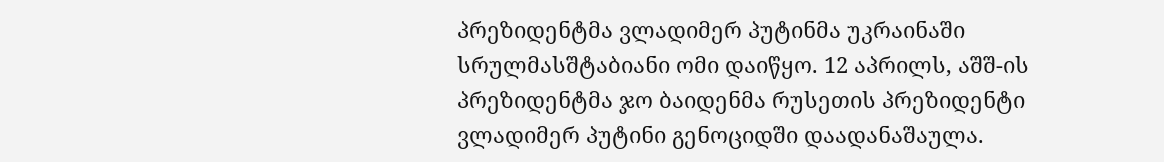პრეზიდენტმა ვლადიმერ პუტინმა უკრაინაში სრულმასშტაბიანი ომი დაიწყო. 12 აპრილს, აშშ-ის პრეზიდენტმა ჯო ბაიდენმა რუსეთის პრეზიდენტი ვლადიმერ პუტინი გენოციდში დაადანაშაულა.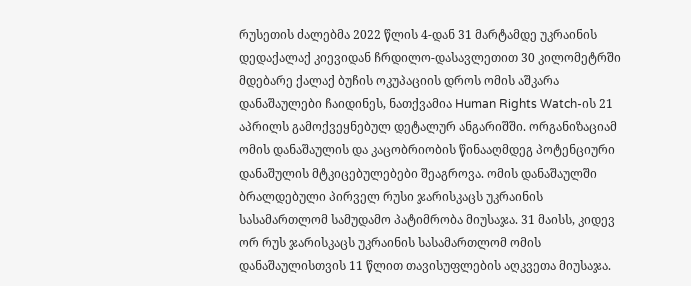რუსეთის ძალებმა 2022 წლის 4-დან 31 მარტამდე უკრაინის დედაქალაქ კიევიდან ჩრდილო-დასავლეთით 30 კილომეტრში მდებარე ქალაქ ბუჩის ოკუპაციის დროს ომის აშკარა დანაშაულები ჩაიდინეს, ნათქვამია Human Rights Watch-ის 21 აპრილს გამოქვეყნებულ დეტალურ ანგარიშში. ორგანიზაციამ ომის დანაშაულის და კაცობრიობის წინააღმდეგ პოტენციური დანაშულის მტკიცებულებები შეაგროვა. ომის დანაშაულში ბრალდებული პირველ რუსი ჯარისკაცს უკრაინის სასამართლომ სამუდამო პატიმრობა მიუსაჯა. 31 მაისს, კიდევ ორ რუს ჯარისკაცს უკრაინის სასამართლომ ომის დანაშაულისთვის 11 წლით თავისუფლების აღკვეთა მიუსაჯა.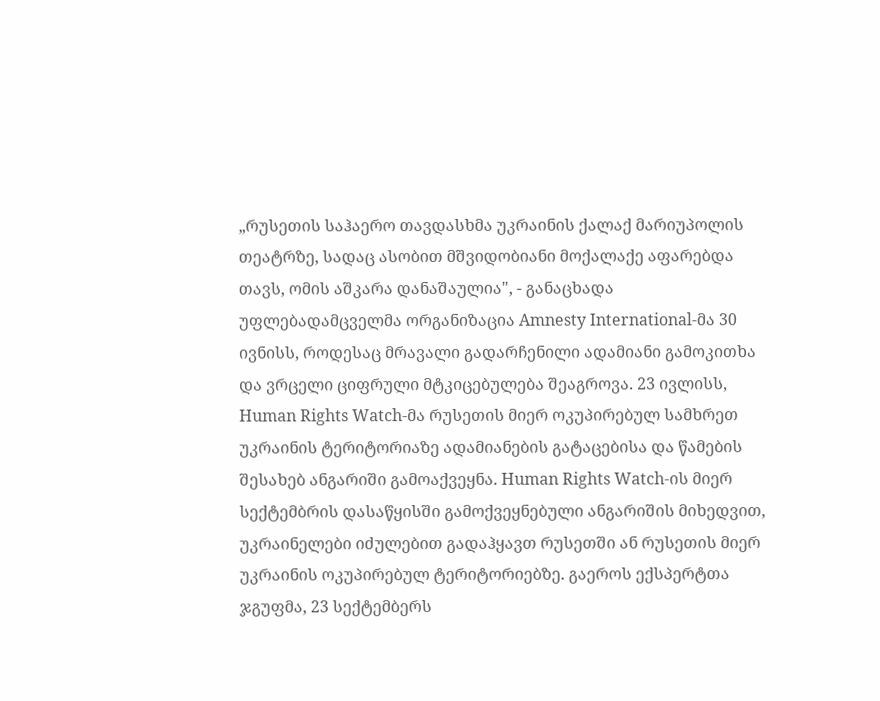„რუსეთის საჰაერო თავდასხმა უკრაინის ქალაქ მარიუპოლის თეატრზე, სადაც ასობით მშვიდობიანი მოქალაქე აფარებდა თავს, ომის აშკარა დანაშაულია", - განაცხადა უფლებადამცველმა ორგანიზაცია Amnesty International-მა 30 ივნისს, როდესაც მრავალი გადარჩენილი ადამიანი გამოკითხა და ვრცელი ციფრული მტკიცებულება შეაგროვა. 23 ივლისს, Human Rights Watch-მა რუსეთის მიერ ოკუპირებულ სამხრეთ უკრაინის ტერიტორიაზე ადამიანების გატაცებისა და წამების შესახებ ანგარიში გამოაქვეყნა. Human Rights Watch-ის მიერ სექტემბრის დასაწყისში გამოქვეყნებული ანგარიშის მიხედვით, უკრაინელები იძულებით გადაჰყავთ რუსეთში ან რუსეთის მიერ უკრაინის ოკუპირებულ ტერიტორიებზე. გაეროს ექსპერტთა ჯგუფმა, 23 სექტემბერს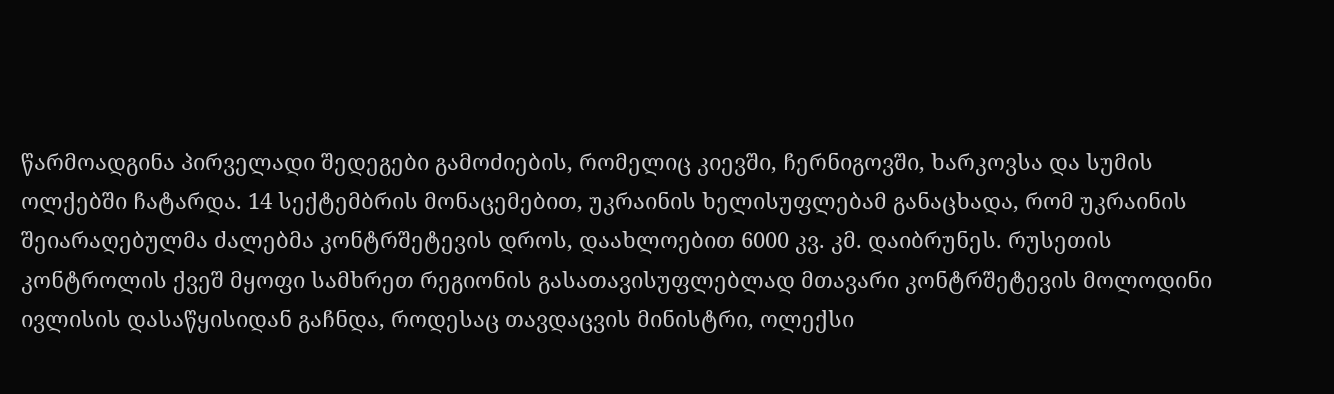წარმოადგინა პირველადი შედეგები გამოძიების, რომელიც კიევში, ჩერნიგოვში, ხარკოვსა და სუმის ოლქებში ჩატარდა. 14 სექტემბრის მონაცემებით, უკრაინის ხელისუფლებამ განაცხადა, რომ უკრაინის შეიარაღებულმა ძალებმა კონტრშეტევის დროს, დაახლოებით 6000 კვ. კმ. დაიბრუნეს. რუსეთის კონტროლის ქვეშ მყოფი სამხრეთ რეგიონის გასათავისუფლებლად მთავარი კონტრშეტევის მოლოდინი ივლისის დასაწყისიდან გაჩნდა, როდესაც თავდაცვის მინისტრი, ოლექსი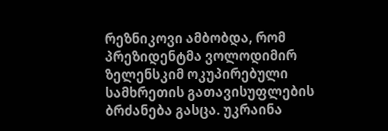რეზნიკოვი ამბობდა, რომ პრეზიდენტმა ვოლოდიმირ ზელენსკიმ ოკუპირებული სამხრეთის გათავისუფლების ბრძანება გასცა. უკრაინა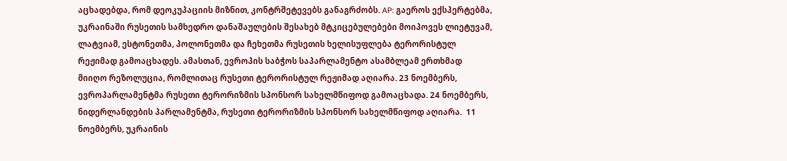აცხადებდა, რომ დეოკუპაციის მიზნით, კონტრშეტევებს განაგრძობს. AP: გაეროს ექსპერტებმა, უკრაინაში რუსეთის სამხედრო დანაშაულების შესახებ მტკიცებულებები მოიპოვეს ლიეტუვამ, ლატვიამ, ესტონეთმა, პოლონეთმა და ჩეხეთმა რუსეთის ხელისუფლება ტერორისტულ რეჟიმად გამოაცხადეს. ამასთან, ევროპის საბჭოს საპარლამენტო ასამბლეამ ერთხმად მიიღო რეზოლუცია, რომლითაც რუსეთი ტერორისტულ რეჟიმად აღიარა. 23 ნოემბერს, ევროპარლამენტმა რუსეთი ტერორიზმის სპონსორ სახელმწიფოდ გამოაცხადა. 24 ნოემბერს, ნიდერლანდების პარლამენტმა, რუსეთი ტერორიზმის სპონსორ სახელმწიფოდ აღიარა.  11 ნოემბერს, უკრაინის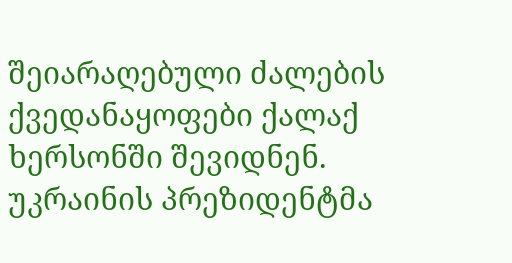შეიარაღებული ძალების ქვედანაყოფები ქალაქ ხერსონში შევიდნენ. უკრაინის პრეზიდენტმა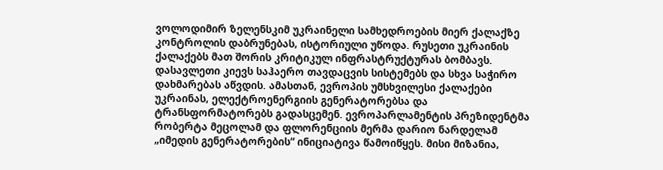ვოლოდიმირ ზელენსკიმ უკრაინელი სამხედროების მიერ ქალაქზე კონტროლის დაბრუნებას, ისტორიული უწოდა. რუსეთი უკრაინის ქალაქებს მათ შორის კრიტიკულ ინფრასტრუქტურას ბომბავს. დასავლეთი კიევს საჰაერო თავდაცვის სისტემებს და სხვა საჭირო დახმარებას აწვდის. ამასთან, ევროპის უმსხვილესი ქალაქები უკრაინას, ელექტროენერგიის გენერატორებსა და ტრანსფორმატორებს გადასცემენ. ევროპარლამენტის პრეზიდენტმა რობერტა მეცოლამ და ფლორენციის მერმა დარიო ნარდელამ „იმედის გენერატორების“ ინიციატივა წამოიწყეს. მისი მიზანია,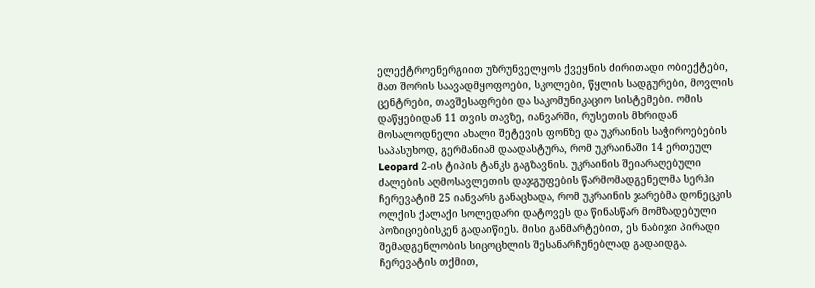ელექტროენერგიით უზრუნველყოს ქვეყნის ძირითადი ობიექტები, მათ შორის საავადმყოფოები, სკოლები, წყლის სადგურები, მოვლის ცენტრები, თავშესაფრები და საკომუნიკაციო სისტემები. ომის დაწყებიდან 11 თვის თავზე, იანვარში, რუსეთის მხრიდან მოსალოდნელი ახალი შეტევის ფონზე და უკრაინის საჭიროებების საპასუხოდ, გერმანიამ დაადასტურა, რომ უკრაინაში 14 ერთეულ Leopard 2-ის ტიპის ტანკს გაგზავნის. უკრაინის შეიარაღებული ძალების აღმოსავლეთის დაჯგუფების წარმომადგენელმა სერჰი ჩერევატიმ 25 იანვარს განაცხადა, რომ უკრაინის ჯარებმა დონეცკის ოლქის ქალაქი სოლედარი დატოვეს და წინასწარ მომზადებული პოზიციებისკენ გადაიწიეს. მისი განმარტებით, ეს ნაბიჯი პირადი შემადგენლობის სიცოცხლის შესანარჩუნებლად გადაიდგა. ჩერევატის თქმით,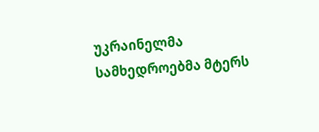უკრაინელმა სამხედროებმა მტერს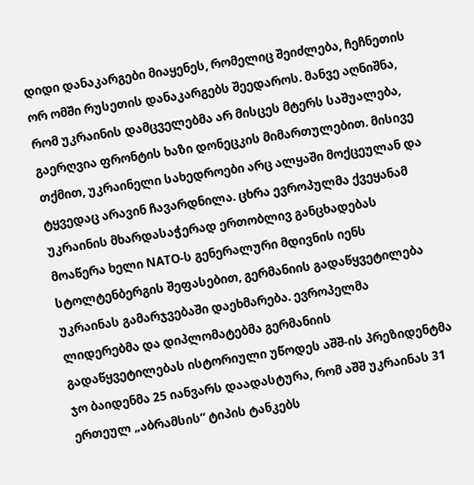დიდი დანაკარგები მიაყენეს, რომელიც შეიძლება, ჩეჩნეთის ორ ომში რუსეთის დანაკარგებს შეედაროს. მანვე აღნიშნა, რომ უკრაინის დამცველებმა არ მისცეს მტერს საშუალება, გაერღვია ფრონტის ხაზი დონეცკის მიმართულებით. მისივე თქმით, უკრაინელი სახედროები არც ალყაში მოქცეულან და ტყვედაც არავინ ჩავარდნილა. ცხრა ევროპულმა ქვეყანამ უკრაინის მხარდასაჭერად ერთობლივ განცხადებას მოაწერა ხელი NATO-ს გენერალური მდივნის იენს სტოლტენბერგის შეფასებით, გერმანიის გადაწყვეტილება უკრაინას გამარჯვებაში დაეხმარება. ევროპელმა ლიდერებმა და დიპლომატებმა გერმანიის გადაწყვეტილებას ისტორიული უწოდეს აშშ-ის პრეზიდენტმა ჯო ბაიდენმა 25 იანვარს დაადასტურა, რომ აშშ უკრაინას 31 ერთეულ „აბრამსის“ ტიპის ტანკებს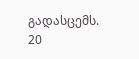გადასცემს. 20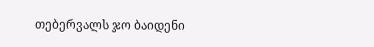თებერვალს ჯო ბაიდენი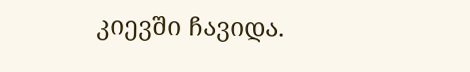კიევში ჩავიდა.